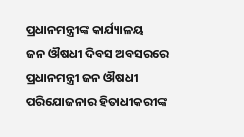ପ୍ରଧାନମନ୍ତ୍ରୀଙ୍କ କାର୍ଯ୍ୟାଳୟ
ଜନ ଔଷଧୀ ଦିବସ ଅବସରରେ ପ୍ରଧାନମନ୍ତ୍ରୀ ଜନ ଔଷଧୀ ପରିଯୋଜନାର ହିତାଧୀକରୀଙ୍କ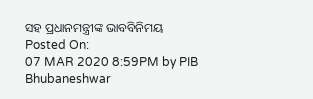ସହ ପ୍ରଧାନମନ୍ତ୍ରୀଙ୍କ ଭାବବିନିମୟ
Posted On:
07 MAR 2020 8:59PM by PIB Bhubaneshwar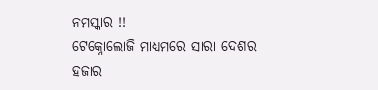ନମସ୍କାର !!
ଟେକ୍ନୋଲୋଜି ମାଧ୍ୟମରେ ସାରା ଦେଶର ହଜାର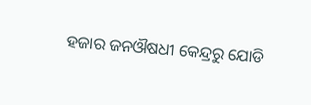ହଜାର ଜନଔଷଧୀ କେନ୍ଦ୍ରରୁ ଯୋଡି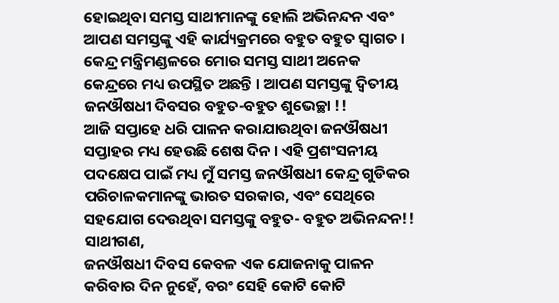ହୋଇଥିବା ସମସ୍ତ ସାଥୀମାନଙ୍କୁ ହୋଲି ଅଭିନନ୍ଦନ ଏବଂ ଆପଣ ସମସ୍ତଙ୍କୁ ଏହି କାର୍ଯ୍ୟକ୍ରମରେ ବହୁତ ବହୁତ ସ୍ୱାଗତ । କେନ୍ଦ୍ର ମନ୍ତ୍ରିମଣ୍ଡଳରେ ମୋର ସମସ୍ତ ସାଥୀ ଅନେକ କେନ୍ଦ୍ରରେ ମଧ୍ୟ ଉପସ୍ଥିତ ଅଛନ୍ତି । ଆପଣ ସମସ୍ତଙ୍କୁ ଦ୍ୱିତୀୟ ଜନଔଷଧୀ ଦିବସର ବହୁତ-ବହୁତ ଶୁଭେଚ୍ଛା !!
ଆଜି ସପ୍ତାହେ ଧରି ପାଳନ କରାଯାଉଥିବା ଜନଔଷଧୀ ସପ୍ତାହର ମଧ୍ୟ ହେଉଛି ଶେଷ ଦିନ । ଏହି ପ୍ରଶଂସନୀୟ ପଦକ୍ଷେପ ପାଇଁ ମଧ୍ୟ ମୁଁ ସମସ୍ତ ଜନଔଷଧୀ କେନ୍ଦ୍ର ଗୁଡିକର ପରିଚାଳକମାନଙ୍କୁ ଭାରତ ସରକାର, ଏବଂ ସେଥିରେ ସହଯୋଗ ଦେଉଥିବା ସମସ୍ତଙ୍କୁ ବହୁତ- ବହୁତ ଅଭିନନ୍ଦନ!!
ସାଥୀଗଣ,
ଜନଔଷଧୀ ଦିବସ କେବଳ ଏକ ଯୋଜନାକୁ ପାଳନ କରିବାର ଦିନ ନୁହେଁ, ବରଂ ସେହି କୋଟି କୋଟି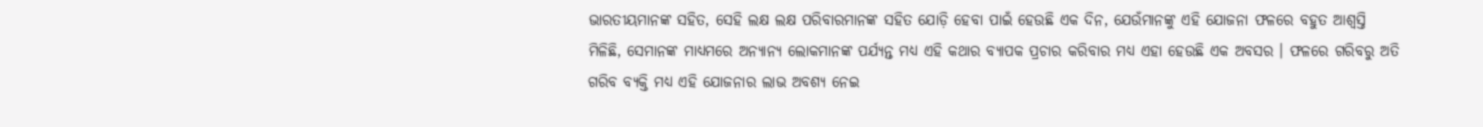ଭାରତୀୟମାନଙ୍କ ସହିତ, ସେହି ଲକ୍ଷ ଲକ୍ଷ ପରିବାରମାନଙ୍କ ସହିତ ଯୋଡ଼ି ହେବା ପାଇଁ ହେଉଛି ଏକ ଦିନ, ଯେଉଁମାନଙ୍କୁ ଏହି ଯୋଜନା ଫଳରେ ବହୁତ ଆଶ୍ୱସ୍ତି ମିଳିଛି, ସେମାନଙ୍କ ମାଧ୍ୟମରେ ଅନ୍ୟାନ୍ୟ ଲୋକମାନଙ୍କ ପର୍ଯ୍ୟନ୍ତ ମଧ୍ୟ ଏହି କଥାର ବ୍ୟାପକ ପ୍ରଚାର କରିବାର ମଧ୍ୟ ଏହା ହେଉଛି ଏକ ଅବସର । ଫଳରେ ଗରିବରୁ ଅତି ଗରିବ ବ୍ୟକ୍ତି ମଧ୍ୟ ଏହି ଯୋଜନାର ଲାଭ ଅବଶ୍ୟ ନେଇ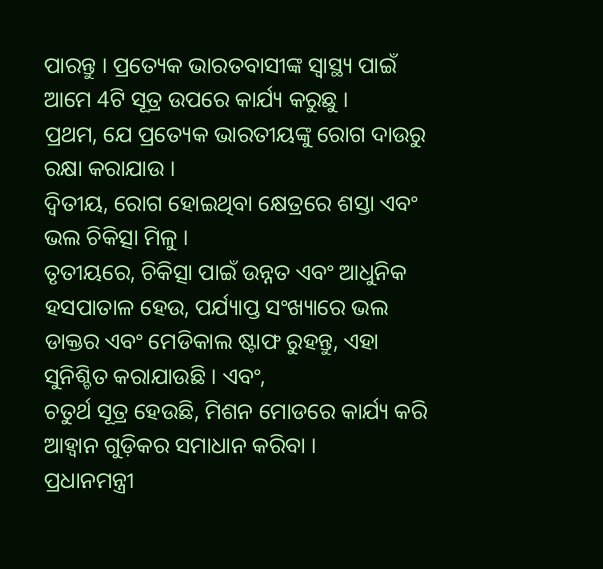ପାରନ୍ତୁ । ପ୍ରତ୍ୟେକ ଭାରତବାସୀଙ୍କ ସ୍ୱାସ୍ଥ୍ୟ ପାଇଁ ଆମେ 4ଟି ସୂତ୍ର ଉପରେ କାର୍ଯ୍ୟ କରୁଛୁ ।
ପ୍ରଥମ, ଯେ ପ୍ରତ୍ୟେକ ଭାରତୀୟଙ୍କୁ ରୋଗ ଦାଉରୁ ରକ୍ଷା କରାଯାଉ ।
ଦ୍ୱିତୀୟ, ରୋଗ ହୋଇଥିବା କ୍ଷେତ୍ରରେ ଶସ୍ତା ଏବଂ ଭଲ ଚିକିତ୍ସା ମିଳୁ ।
ତୃତୀୟରେ, ଚିକିତ୍ସା ପାଇଁ ଉନ୍ନତ ଏବଂ ଆଧୁନିକ ହସପାତାଳ ହେଉ, ପର୍ଯ୍ୟାପ୍ତ ସଂଖ୍ୟାରେ ଭଲ ଡାକ୍ତର ଏବଂ ମେଡିକାଲ ଷ୍ଟାଫ ରୁହନ୍ତୁ, ଏହା ସୁନିଶ୍ଚିତ କରାଯାଉଛି । ଏବଂ,
ଚତୁର୍ଥ ସୂତ୍ର ହେଉଛି, ମିଶନ ମୋଡରେ କାର୍ଯ୍ୟ କରି ଆହ୍ୱାନ ଗୁଡ଼ିକର ସମାଧାନ କରିବା ।
ପ୍ରଧାନମନ୍ତ୍ରୀ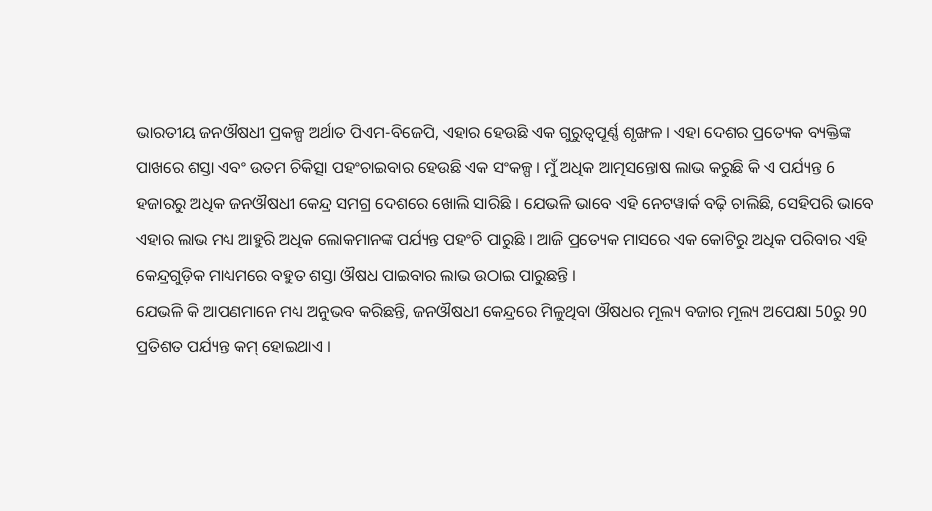ଭାରତୀୟ ଜନଔଷଧୀ ପ୍ରକଳ୍ପ ଅର୍ଥାତ ପିଏମ-ବିଜେପି, ଏହାର ହେଉଛି ଏକ ଗୁରୁତ୍ୱପୂର୍ଣ୍ଣ ଶୃଙ୍ଖଳ । ଏହା ଦେଶର ପ୍ରତ୍ୟେକ ବ୍ୟକ୍ତିଙ୍କ ପାଖରେ ଶସ୍ତା ଏବଂ ଉତମ ଚିକିତ୍ସା ପହଂଚାଇବାର ହେଉଛି ଏକ ସଂକଳ୍ପ । ମୁଁ ଅଧିକ ଆତ୍ମସନ୍ତୋଷ ଲାଭ କରୁଛି କି ଏ ପର୍ଯ୍ୟନ୍ତ 6 ହଜାରରୁ ଅଧିକ ଜନଔଷଧୀ କେନ୍ଦ୍ର ସମଗ୍ର ଦେଶରେ ଖୋଲି ସାରିଛି । ଯେଭଳି ଭାବେ ଏହି ନେଟୱାର୍କ ବଢ଼ି ଚାଲିଛି, ସେହିପରି ଭାବେ ଏହାର ଲାଭ ମଧ୍ୟ ଆହୁରି ଅଧିକ ଲୋକମାନଙ୍କ ପର୍ଯ୍ୟନ୍ତ ପହଂଚି ପାରୁଛି । ଆଜି ପ୍ରତ୍ୟେକ ମାସରେ ଏକ କୋଟିରୁ ଅଧିକ ପରିବାର ଏହି କେନ୍ଦ୍ରଗୁଡ଼ିକ ମାଧ୍ୟମରେ ବହୁତ ଶସ୍ତା ଔଷଧ ପାଇବାର ଲାଭ ଉଠାଇ ପାରୁଛନ୍ତି ।
ଯେଭଳି କି ଆପଣମାନେ ମଧ୍ୟ ଅନୁଭବ କରିଛନ୍ତି, ଜନଔଷଧୀ କେନ୍ଦ୍ରରେ ମିଳୁଥିବା ଔଷଧର ମୂଲ୍ୟ ବଜାର ମୂଲ୍ୟ ଅପେକ୍ଷା 50ରୁ 90 ପ୍ରତିଶତ ପର୍ଯ୍ୟନ୍ତ କମ୍ ହୋଇଥାଏ ।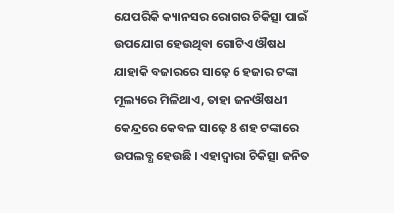ଯେପରିକି କ୍ୟାନସର ରୋଗର ଚିକିତ୍ସା ପାଇଁ ଉପଯୋଗ ହେଉଥିବା ଗୋଟିଏ ଔଷଧ ଯାହାକି ବଜାରରେ ସାଢ଼େ 6 ହଜାର ଟଙ୍କା ମୂଲ୍ୟରେ ମିଳିଥାଏ, ତାହା ଜନଔଷଧୀ କେନ୍ଦ୍ରରେ କେବଳ ସାଢ଼େ 8 ଶହ ଟଙ୍କାରେ ଉପଲବ୍ଧ ହେଉଛି । ଏହାଦ୍ୱାରା ଚିକିତ୍ସା ଜନିତ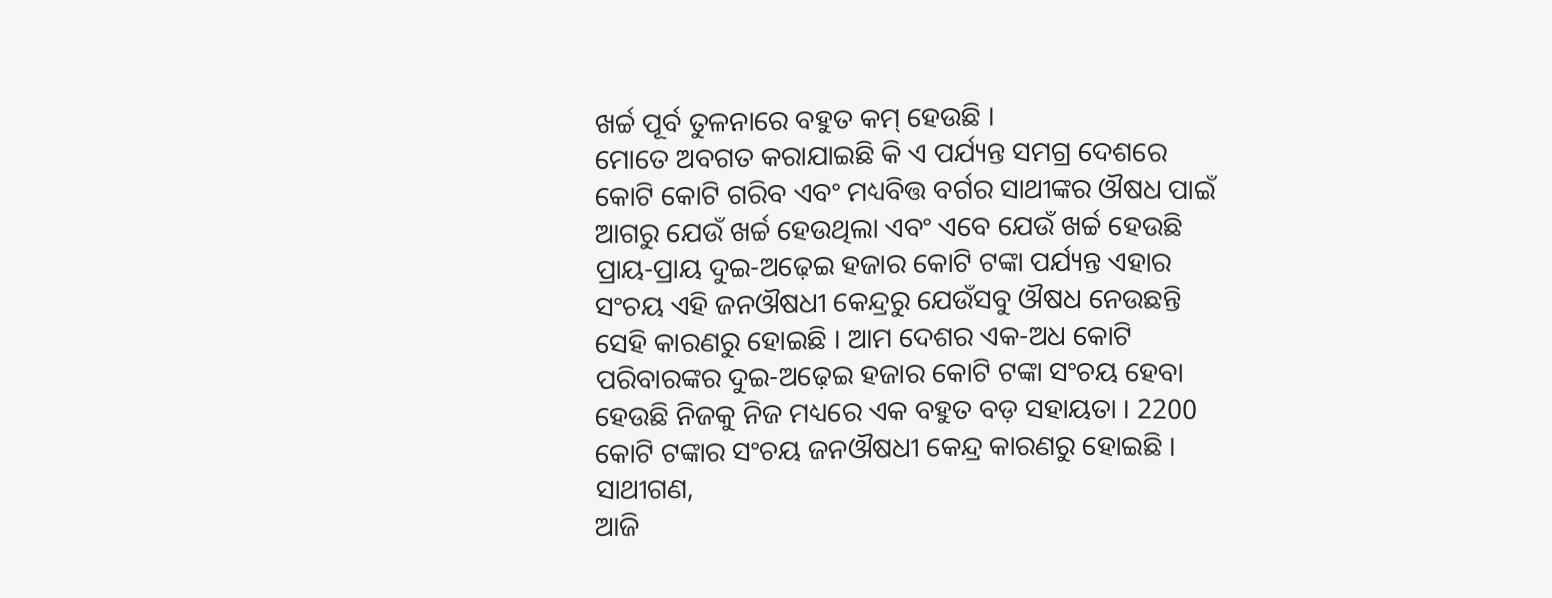ଖର୍ଚ୍ଚ ପୂର୍ବ ତୁଳନାରେ ବହୁତ କମ୍ ହେଉଛି ।
ମୋତେ ଅବଗତ କରାଯାଇଛି କି ଏ ପର୍ଯ୍ୟନ୍ତ ସମଗ୍ର ଦେଶରେ କୋଟି କୋଟି ଗରିବ ଏବଂ ମଧ୍ୟବିତ୍ତ ବର୍ଗର ସାଥୀଙ୍କର ଔଷଧ ପାଇଁ ଆଗରୁ ଯେଉଁ ଖର୍ଚ୍ଚ ହେଉଥିଲା ଏବଂ ଏବେ ଯେଉଁ ଖର୍ଚ୍ଚ ହେଉଛି ପ୍ରାୟ-ପ୍ରାୟ ଦୁଇ-ଅଢ଼େଇ ହଜାର କୋଟି ଟଙ୍କା ପର୍ଯ୍ୟନ୍ତ ଏହାର ସଂଚୟ ଏହି ଜନଔଷଧୀ କେନ୍ଦ୍ରରୁ ଯେଉଁସବୁ ଔଷଧ ନେଉଛନ୍ତି ସେହି କାରଣରୁ ହୋଇଛି । ଆମ ଦେଶର ଏକ-ଅଧ କୋଟି ପରିବାରଙ୍କର ଦୁଇ-ଅଢ଼େଇ ହଜାର କୋଟି ଟଙ୍କା ସଂଚୟ ହେବା ହେଉଛି ନିଜକୁ ନିଜ ମଧ୍ୟରେ ଏକ ବହୁତ ବଡ଼ ସହାୟତା । 2200 କୋଟି ଟଙ୍କାର ସଂଚୟ ଜନଔଷଧୀ କେନ୍ଦ୍ର କାରଣରୁ ହୋଇଛି ।
ସାଥୀଗଣ,
ଆଜି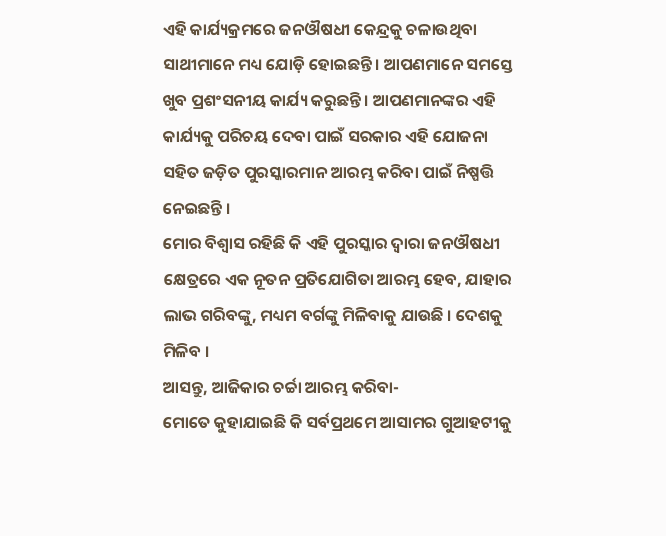ଏହି କାର୍ଯ୍ୟକ୍ରମରେ ଜନଔଷଧୀ କେନ୍ଦ୍ରକୁ ଚଳାଉଥିବା ସାଥୀମାନେ ମଧ୍ୟ ଯୋଡ଼ି ହୋଇଛନ୍ତି । ଆପଣମାନେ ସମସ୍ତେ ଖୁବ ପ୍ରଶଂସନୀୟ କାର୍ଯ୍ୟ କରୁଛନ୍ତି । ଆପଣମାନଙ୍କର ଏହି କାର୍ଯ୍ୟକୁ ପରିଚୟ ଦେବା ପାଇଁ ସରକାର ଏହି ଯୋଜନା ସହିତ ଜଡ଼ିତ ପୁରସ୍କାରମାନ ଆରମ୍ଭ କରିବା ପାଇଁ ନିଷ୍ପତ୍ତି ନେଇଛନ୍ତି ।
ମୋର ବିଶ୍ୱାସ ରହିଛି କି ଏହି ପୁରସ୍କାର ଦ୍ୱାରା ଜନଔଷଧୀ କ୍ଷେତ୍ରରେ ଏକ ନୂତନ ପ୍ରତିଯୋଗିତା ଆରମ୍ଭ ହେବ, ଯାହାର ଲାଭ ଗରିବଙ୍କୁ, ମଧ୍ୟମ ବର୍ଗଙ୍କୁ ମିଳିବାକୁ ଯାଉଛି । ଦେଶକୁ ମିଳିବ ।
ଆସନ୍ତୁ, ଆଜିକାର ଚର୍ଚ୍ଚା ଆରମ୍ଭ କରିବା-
ମୋତେ କୁହାଯାଇଛି କି ସର୍ବପ୍ରଥମେ ଆସାମର ଗୁଆହଟୀକୁ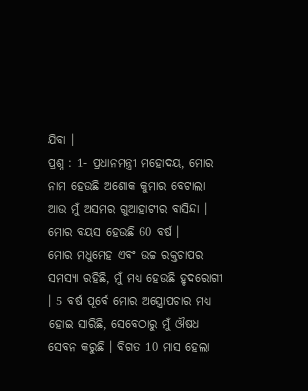ଯିବା ।
ପ୍ରଶ୍ନ : 1- ପ୍ରଧାନମନ୍ତ୍ରୀ ମହୋଦୟ, ମୋର ନାମ ହେଉଛି ଅଶୋକ କୁମାର ବେଟାଲା ଆଉ ମୁଁ ଅସମର ଗୁଆହାଟୀର ବାସିନ୍ଦା । ମୋର ବୟସ ହେଉଛି 60 ବର୍ଷ ।
ମୋର ମଧୁମେହ ଏବଂ ଉଚ୍ଚ ରକ୍ତଚାପର ସମସ୍ୟା ରହିଛି, ମୁଁ ମଧ୍ୟ ହେଉଛି ହୃଦରୋଗୀ । 5 ବର୍ଷ ପୂର୍ବେ ମୋର ଅସ୍ତ୍ରୋପଚାର ମଧ୍ୟ ହୋଇ ସାରିଛି, ସେବେଠାରୁ ମୁଁ ଔଷଧ ସେବନ କରୁଛି । ବିଗତ 10 ମାସ ହେଲା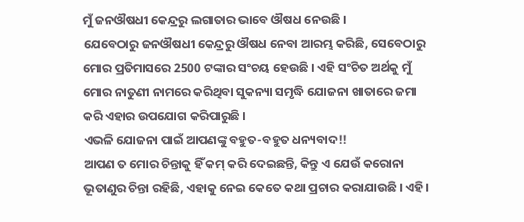ମୁଁ ଜନଔଷଧୀ କେନ୍ଦ୍ରରୁ ଲଗାତାର ଭାବେ ଔଷଧ ନେଉଛି ।
ଯେବେଠାରୁ ଜନଔଷଧୀ କେନ୍ଦ୍ରରୁ ଔଷଧ ନେବା ଆରମ୍ଭ କରିଛି, ସେବେଠାରୁ ମୋର ପ୍ରତିମାସରେ 2500 ଟଙ୍କାର ସଂଚୟ ହେଉଛି । ଏହି ସଂଚିତ ଅର୍ଥକୁ ମୁଁ ମୋର ନାତୁଣୀ ନାମରେ କରିଥିବା ସୁକନ୍ୟା ସମୃଦ୍ଧି ଯୋଜନା ଖାତାରେ ଜମା କରି ଏହାର ଉପଯୋଗ କରିପାରୁଛି ।
ଏଭଳି ଯୋଜନା ପାଇଁ ଆପଣଙ୍କୁ ବହୁତ-ବହୁତ ଧନ୍ୟବାଦ!!
ଆପଣ ତ ମୋର ଚିନ୍ତାକୁ ହିଁ କମ୍ କରି ଦେଇଛନ୍ତି, କିନ୍ତୁ ଏ ଯେଉଁ କରୋନା ଭୂତାଣୁର ଚିନ୍ତା ରହିଛି, ଏହାକୁ ନେଇ କେତେ କଥା ପ୍ରଚାର କରାଯାଉଛି । ଏହି ।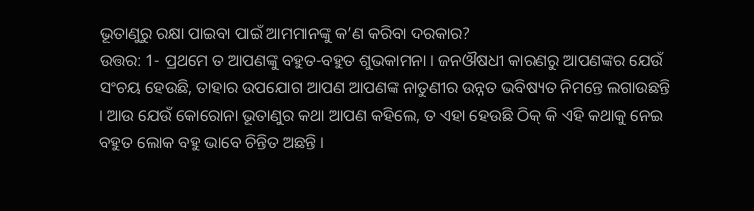ଭୂତାଣୁରୁ ରକ୍ଷା ପାଇବା ପାଇଁ ଆମମାନଙ୍କୁ କ’ଣ କରିବା ଦରକାର?
ଉତ୍ତର: 1- ପ୍ରଥମେ ତ ଆପଣଙ୍କୁ ବହୁତ-ବହୁତ ଶୁଭକାମନା । ଜନଔଷଧୀ କାରଣରୁ ଆପଣଙ୍କର ଯେଉଁ ସଂଚୟ ହେଉଛି, ତାହାର ଉପଯୋଗ ଆପଣ ଆପଣଙ୍କ ନାତୁଣୀର ଉନ୍ନତ ଭବିଷ୍ୟତ ନିମନ୍ତେ ଲଗାଉଛନ୍ତି । ଆଉ ଯେଉଁ କୋରୋନା ଭୂତାଣୁର କଥା ଆପଣ କହିଲେ, ତ ଏହା ହେଉଛି ଠିକ୍ କି ଏହି କଥାକୁ ନେଇ ବହୁତ ଲୋକ ବହୁ ଭାବେ ଚିନ୍ତିତ ଅଛନ୍ତି ।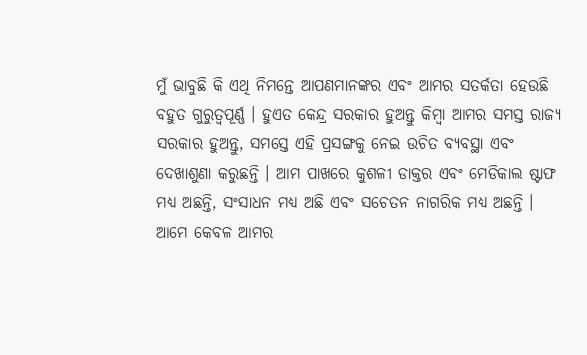ମୁଁ ଭାବୁଛି କି ଏଥି ନିମନ୍ତେ ଆପଣମାନଙ୍କର ଏବଂ ଆମର ସତର୍କତା ହେଉଛି ବହୁତ ଗୁରୁତ୍ୱପୂର୍ଣ୍ଣ । ହୁଏତ କେନ୍ଦ୍ର ସରକାର ହୁଅନ୍ତୁ କିମ୍ବା ଆମର ସମସ୍ତ ରାଜ୍ୟ ସରକାର ହୁଅନ୍ତୁ, ସମସ୍ତେ ଏହି ପ୍ରସଙ୍ଗକୁ ନେଇ ଉଚିତ ବ୍ୟବସ୍ଥା ଏବଂ ଦେଖାଶୁଣା କରୁଛନ୍ତି । ଆମ ପାଖରେ କୁଶଳୀ ଡାକ୍ତର ଏବଂ ମେଡିକାଲ ଷ୍ଟାଫ ମଧ୍ୟ ଅଛନ୍ତି, ସଂସାଧନ ମଧ୍ୟ ଅଛି ଏବଂ ସଚେତନ ନାଗରିକ ମଧ୍ୟ ଅଛନ୍ତି । ଆମେ କେବଳ ଆମର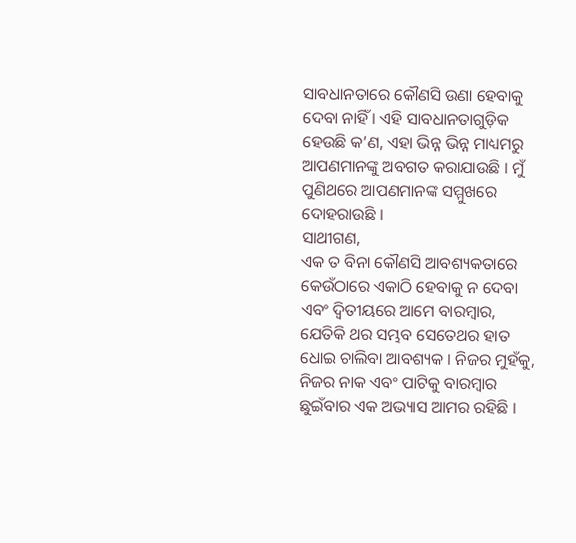ସାବଧାନତାରେ କୌଣସି ଉଣା ହେବାକୁ ଦେବା ନାହିଁ । ଏହି ସାବଧାନତାଗୁଡ଼ିକ ହେଉଛି କ’ଣ, ଏହା ଭିନ୍ନ ଭିନ୍ନ ମାଧ୍ୟମରୁ ଆପଣମାନଙ୍କୁ ଅବଗତ କରାଯାଉଛି । ମୁଁ ପୁଣିଥରେ ଆପଣମାନଙ୍କ ସମ୍ମୁଖରେ ଦୋହରାଉଛି ।
ସାଥୀଗଣ,
ଏକ ତ ବିନା କୌଣସି ଆବଶ୍ୟକତାରେ କେଉଁଠାରେ ଏକାଠି ହେବାକୁ ନ ଦେବା ଏବଂ ଦ୍ୱିତୀୟରେ ଆମେ ବାରମ୍ବାର, ଯେତିକି ଥର ସମ୍ଭବ ସେତେଥର ହାତ ଧୋଇ ଚାଲିବା ଆବଶ୍ୟକ । ନିଜର ମୁହଁକୁ, ନିଜର ନାକ ଏବଂ ପାଟିକୁ ବାରମ୍ବାର ଛୁଇଁବାର ଏକ ଅଭ୍ୟାସ ଆମର ରହିଛି ।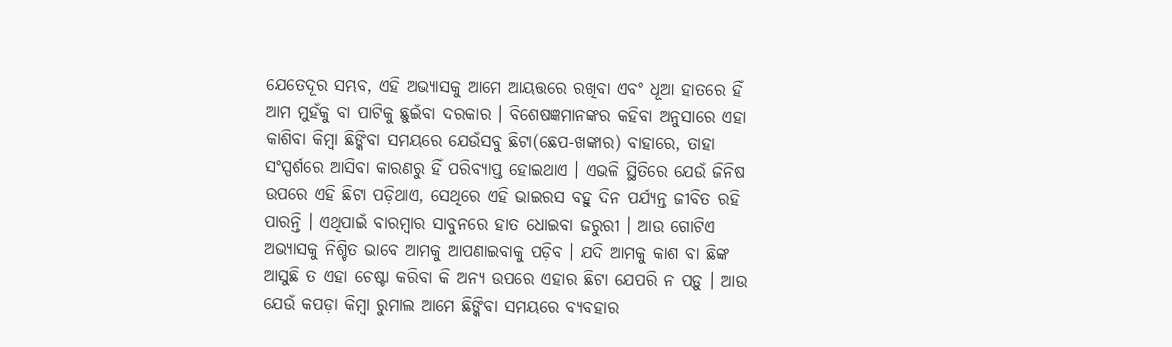ଯେତେଦୂର ସମ୍ଭବ, ଏହି ଅଭ୍ୟାସକୁ ଆମେ ଆୟତ୍ତରେ ରଖିବା ଏବଂ ଧୂଆ ହାତରେ ହିଁ ଆମ ମୁହଁକୁ ବା ପାଟିକୁ ଛୁଇଁବା ଦରକାର । ବିଶେଷଜ୍ଞମାନଙ୍କର କହିବା ଅନୁସାରେ ଏହା କାଶିବା କିମ୍ବା ଛିଙ୍କିବା ସମୟରେ ଯେଉଁସବୁ ଛିଟା(ଛେପ-ଖଙ୍କାର) ବାହାରେ, ତାହା ସଂସ୍ପର୍ଶରେ ଆସିବା କାରଣରୁ ହିଁ ପରିବ୍ୟାପ୍ତ ହୋଇଥାଏ । ଏଭଳି ସ୍ଥିତିରେ ଯେଉଁ ଜିନିଷ ଉପରେ ଏହି ଛିଟା ପଡ଼ିଥାଏ, ସେଥିରେ ଏହି ଭାଇରସ ବହୁ ଦିନ ପର୍ଯ୍ୟନ୍ତ ଜୀବିତ ରହି ପାରନ୍ତି । ଏଥିପାଇଁ ବାରମ୍ବାର ସାବୁନରେ ହାତ ଧୋଇବା ଜରୁରୀ । ଆଉ ଗୋଟିଏ ଅଭ୍ୟାସକୁ ନିଶ୍ଚିତ ଭାବେ ଆମକୁ ଆପଣାଇବାକୁ ପଡ଼ିବ । ଯଦି ଆମକୁ କାଶ ବା ଛିଙ୍କ ଆସୁଛି ତ ଏହା ଚେଷ୍ଟା କରିବା କି ଅନ୍ୟ ଉପରେ ଏହାର ଛିଟା ଯେପରି ନ ପଡ଼ୁ । ଆଉ ଯେଉଁ କପଡ଼ା କିମ୍ବା ରୁମାଲ ଆମେ ଛିଙ୍କିବା ସମୟରେ ବ୍ୟବହାର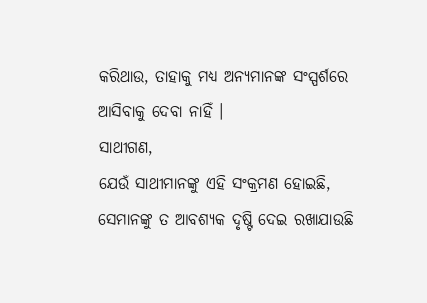କରିଥାଉ, ତାହାକୁ ମଧ୍ୟ ଅନ୍ୟମାନଙ୍କ ସଂସ୍ପର୍ଶରେ ଆସିବାକୁ ଦେବା ନାହିଁ ।
ସାଥୀଗଣ,
ଯେଉଁ ସାଥୀମାନଙ୍କୁ ଏହି ସଂକ୍ରମଣ ହୋଇଛି, ସେମାନଙ୍କୁ ତ ଆବଶ୍ୟକ ଦୃଷ୍ଟି ଦେଇ ରଖାଯାଉଛି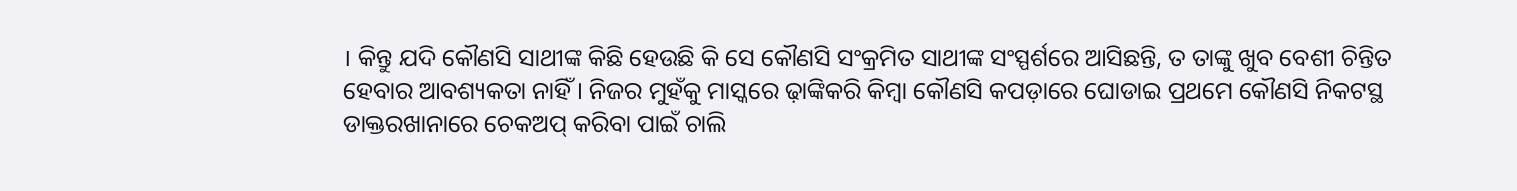। କିନ୍ତୁ ଯଦି କୌଣସି ସାଥୀଙ୍କ କିଛି ହେଉଛି କି ସେ କୌଣସି ସଂକ୍ରମିତ ସାଥୀଙ୍କ ସଂସ୍ପର୍ଶରେ ଆସିଛନ୍ତି, ତ ତାଙ୍କୁ ଖୁବ ବେଶୀ ଚିନ୍ତିତ ହେବାର ଆବଶ୍ୟକତା ନାହିଁ । ନିଜର ମୁହଁକୁ ମାସ୍କରେ ଢ଼ାଙ୍କିକରି କିମ୍ବା କୌଣସି କପଡ଼ାରେ ଘୋଡାଇ ପ୍ରଥମେ କୌଣସି ନିକଟସ୍ଥ ଡାକ୍ତରଖାନାରେ ଚେକଅପ୍ କରିବା ପାଇଁ ଚାଲି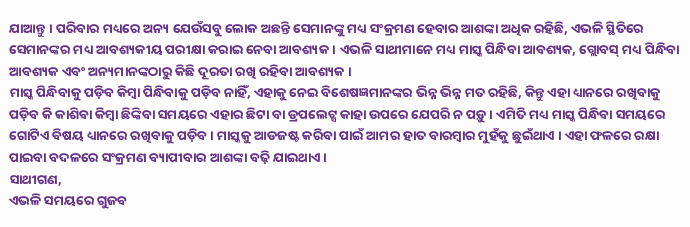ଯାଆନ୍ତୁ । ପରିବାର ମଧ୍ୟରେ ଅନ୍ୟ ଯେଉଁସବୁ ଲୋକ ଅଛନ୍ତି ସେମାନଙ୍କୁ ମଧ୍ୟ ସଂକ୍ରମଣ ହେବାର ଆଶଙ୍କା ଅଧିକ ରହିଛି, ଏଭଳି ସ୍ଥିତିରେ ସେମାନଙ୍କର ମଧ୍ୟ ଆବଶ୍ୟକୀୟ ପରୀକ୍ଷା କରାଇ ନେବା ଆବଶ୍ୟକ । ଏଭଳି ସାଥୀମାନେ ମଧ୍ୟ ମାସ୍କ ପିନ୍ଧିବା ଆବଶ୍ୟକ, ଗ୍ଲୋବସ୍ ମଧ୍ୟ ପିନ୍ଧିବା ଆବଶ୍ୟକ ଏବଂ ଅନ୍ୟମାନଙ୍କଠାରୁ କିଛି ଦୂରତା ରଖି ରହିବା ଆବଶ୍ୟକ ।
ମାସ୍କ ପିନ୍ଧିବାକୁ ପଡ଼ିବ କିମ୍ବା ପିନ୍ଧିବାକୁ ପଡ଼ିବ ନାହିଁ, ଏହାକୁ ନେଇ ବିଶେଷଜ୍ଞମାନଙ୍କର ଭିନ୍ନ ଭିନ୍ନ ମତ ରହିଛି, କିନ୍ତୁ ଏହା ଧ୍ୟାନରେ ରଖିବାକୁ ପଡ଼ିବ କି କାଶିବା କିମ୍ବା ଛିଙ୍କିବା ସମୟରେ ଏହାର ଛିଟା ବା ଡ୍ରପଲେଟ୍ସ କାହା ଉପରେ ଯେପରି ନ ପଡ଼ୁ । ଏମିତି ମଧ୍ୟ ମାସ୍କ ପିନ୍ଧିବା ସମୟରେ ଗୋଟିଏ ବିଷୟ ଧ୍ୟାନରେ ରଖିବାକୁ ପଡ଼ିବ । ମାସ୍କକୁ ଆଡଜଷ୍ଟ କରିବା ପାଇଁ ଆମର ହାତ ବାରମ୍ବାର ମୁହଁକୁ ଛୁଇଁଥାଏ । ଏହା ଫଳରେ ରକ୍ଷା ପାଇବା ବଦଳରେ ସଂକ୍ରମଣ ବ୍ୟାପୀବାର ଆଶଙ୍କା ବଢ଼ି ଯାଇଥାଏ ।
ସାଥୀଗଣ,
ଏଭଳି ସମୟରେ ଗୁଜବ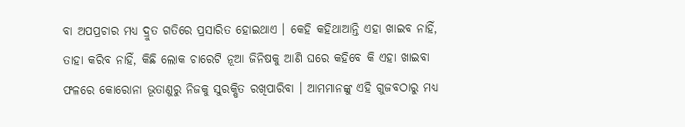ବା ଅପପ୍ରଚାର ମଧ୍ୟ ଦ୍ରୁତ ଗତିରେ ପ୍ରସାରିତ ହୋଇଥାଏ । କେହି କହିଥାଆନ୍ତି ଏହା ଖାଇବ ନାହିଁ, ତାହା କରିବ ନାହିଁ, କିଛି ଲୋକ ଚାରେଟି ନୂଆ ଜିନିଷକୁ ଆଣି ଘରେ କହିବେ କି ଏହା ଖାଇବା ଫଳରେ କୋରୋନା ଭୂତାଣୁରୁ ନିଜକୁ ସୁରକ୍ଷିତ ରଖିପାରିବା । ଆମମାନଙ୍କୁ ଏହି ଗୁଜବଠାରୁ ମଧ୍ୟ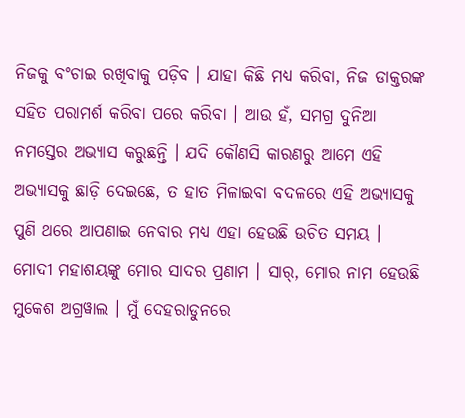ନିଜକୁ ବଂଚାଇ ରଖିବାକୁ ପଡ଼ିବ । ଯାହା କିଛି ମଧ୍ୟ କରିବା, ନିଜ ଡାକ୍ତରଙ୍କ ସହିତ ପରାମର୍ଶ କରିବା ପରେ କରିବା । ଆଉ ହଁ, ସମଗ୍ର ଦୁନିଆ ନମସ୍ତେର ଅଭ୍ୟାସ କରୁଛନ୍ତି । ଯଦି କୌଣସି କାରଣରୁ ଆମେ ଏହି ଅଭ୍ୟାସକୁ ଛାଡ଼ି ଦେଇଛେ, ତ ହାତ ମିଳାଇବା ବଦଳରେ ଏହି ଅଭ୍ୟାସକୁ ପୁଣି ଥରେ ଆପଣାଇ ନେବାର ମଧ୍ୟ ଏହା ହେଉଛି ଉଚିତ ସମୟ ।
ମୋଦୀ ମହାଶୟଙ୍କୁ ମୋର ସାଦର ପ୍ରଣାମ । ସାର୍, ମୋର ନାମ ହେଉଛି ମୁକେଶ ଅଗ୍ରୱାଲ । ମୁଁ ଦେହରାଡୁନରେ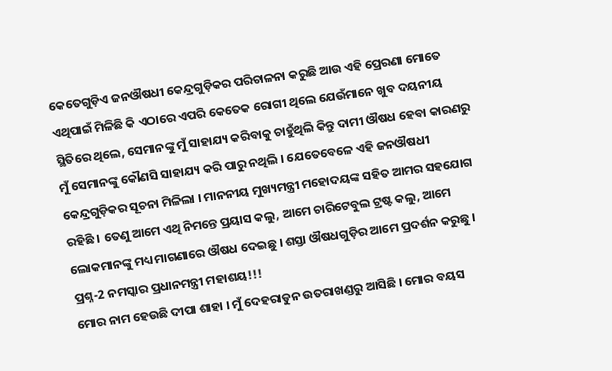କେତେଗୁଡ଼ିଏ ଜନଔଷଧୀ କେନ୍ଦ୍ରଗୁଡ଼ିକର ପରିଚାଳନା କରୁଛି ଆଉ ଏହି ପ୍ରେରଣା ମୋତେ ଏଥିପାଇଁ ମିଳିଛି କି ଏଠାରେ ଏପରି କେତେକ ରୋଗୀ ଥିଲେ ଯେଉଁମାନେ ଖୁବ ଦୟନୀୟ ସ୍ଥିତିରେ ଥିଲେ, ସେମାନଙ୍କୁ ମୁଁ ସାହାଯ୍ୟ କରିବାକୁ ଚାହୁଁଥିଲି କିନ୍ତୁ ଦାମୀ ଔଷଧ ହେବା କାରଣରୁ ମୁଁ ସେମାନଙ୍କୁ କୌଣସି ସାହାଯ୍ୟ କରି ପାରୁ ନଥିଲି । ଯେତେବେଳେ ଏହି ଜନଔଷଧୀ କେନ୍ଦ୍ରଗୁଡ଼ିକର ସୂଚନା ମିଳିଲା । ମାନନୀୟ ମୁଖ୍ୟମନ୍ତ୍ରୀ ମହୋଦୟଙ୍କ ସହିତ ଆମର ସହଯୋଗ ରହିଛି । ତେଣୁ ଆମେ ଏଥି ନିମନ୍ତେ ପ୍ରୟାସ କଲୁ, ଆମେ ଚାରିଟେବୁଲ ଟ୍ରଷ୍ଟ କଲୁ, ଆମେ ଲୋକମାନଙ୍କୁ ମଧ୍ୟ ମାଗଣାରେ ଔଷଧ ଦେଇଛୁ । ଶସ୍ତା ଔଷଧଗୁଡ଼ିର ଆମେ ପ୍ରଦର୍ଶନ କରୁଛୁ ।
ପ୍ରଶ୍ନ-2 ନମସ୍କାର ପ୍ରଧାନମନ୍ତ୍ରୀ ମହାଶୟ!!!
ମୋର ନାମ ହେଉଛି ଦୀପା ଶାହା । ମୁଁ ଦେହରାଡୁନ ଉତରାଖଣ୍ଡରୁ ଆସିଛି । ମୋର ବୟସ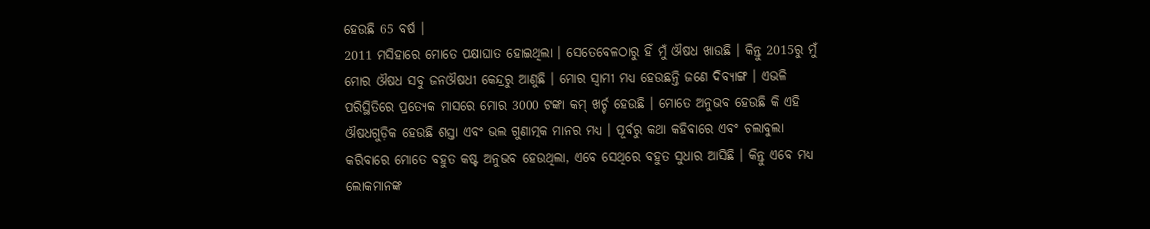ହେଉଛି 65 ବର୍ଷ ।
2011 ମସିହାରେ ମୋତେ ପକ୍ଷାଘାତ ହୋଇଥିଲା । ସେତେବେଳଠାରୁ ହିଁ ମୁଁ ଔଷଧ ଖାଉଛି । କିନ୍ତୁ 2015ରୁ ମୁଁ ମୋର ଔଷଧ ସବୁ ଜନଔଷଧୀ କେନ୍ଦ୍ରରୁ ଆଣୁଛି । ମୋର ସ୍ୱାମୀ ମଧ୍ୟ ହେଉଛନ୍ତି ଜଣେ ଦିବ୍ୟାଙ୍ଗ । ଏଭଳି ପରିସ୍ଥିତିରେ ପ୍ରତ୍ୟେକ ମାସରେ ମୋର 3000 ଟଙ୍କା କମ୍ ଖର୍ଚ୍ଚ ହେଉଛି । ମୋତେ ଅନୁଭବ ହେଉଛି କି ଏହି ଔଷଧଗୁଡ଼ିକ ହେଉଛି ଶସ୍ତା ଏବଂ ଭଲ ଗୁଣାତ୍ମକ ମାନର ମଧ୍ୟ । ପୂର୍ବରୁ କଥା କହିବାରେ ଏବଂ ଚଲାବୁଲା କରିବାରେ ମୋତେ ବହୁତ କଷ୍ଟ ଅନୁଭବ ହେଉଥିଲା, ଏବେ ସେଥିରେ ବହୁତ ସୁଧାର ଆସିଛି । କିନ୍ତୁ ଏବେ ମଧ୍ୟ ଲୋକମାନଙ୍କ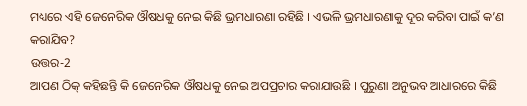ମଧ୍ୟରେ ଏହି ଜେନେରିକ ଔଷଧକୁ ନେଇ କିଛି ଭ୍ରମଧାରଣା ରହିଛି । ଏଭଳି ଭ୍ରମଧାରଣାକୁ ଦୂର କରିବା ପାଇଁ କ’ଣ କରାଯିବ?
ଉତ୍ତର-2
ଆପଣ ଠିକ୍ କହିଛନ୍ତି କି ଜେନେରିକ ଔଷଧକୁ ନେଇ ଅପପ୍ରଚାର କରାଯାଉଛି । ପୁରୁଣା ଅନୁଭବ ଆଧାରରେ କିଛି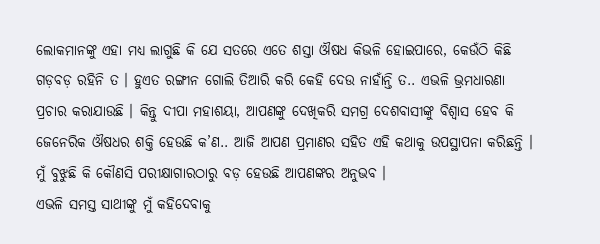ଲୋକମାନଙ୍କୁ ଏହା ମଧ୍ୟ ଲାଗୁଛି କି ଯେ ସତରେ ଏତେ ଶସ୍ତା ଔଷଧ କିଭଳି ହୋଇପାରେ, କେଉଁଠି କିଛି ଗଡ଼ବଡ଼ ରହିନି ତ । ହୁଏତ ରଙ୍ଗୀନ ଗୋଲି ତିଆରି କରି କେହି ଦେଉ ନାହାଁନ୍ତି ତ.. ଏଭଳି ଭ୍ରମଧାରଣା ପ୍ରଚାର କରାଯାଉଛି । କିନ୍ତୁ ଦୀପା ମହାଶୟା, ଆପଣଙ୍କୁ ଦେଖିକରି ସମଗ୍ର ଦେଶବାସୀଙ୍କୁ ବିଶ୍ୱାସ ହେବ କି ଜେନେରିକ ଔଷଧର ଶକ୍ତି ହେଉଛି କ’ଣ.. ଆଜି ଆପଣ ପ୍ରମାଣର ସହିତ ଏହି କଥାକୁ ଉପସ୍ଥାପନା କରିଛନ୍ତି । ମୁଁ ବୁଝୁଛି କି କୌଣସି ପରୀକ୍ଷାଗାରଠାରୁ ବଡ଼ ହେଉଛି ଆପଣଙ୍କର ଅନୁଭବ ।
ଏଭଳି ସମସ୍ତ ସାଥୀଙ୍କୁ ମୁଁ କହିଦେବାକୁ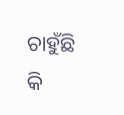ଚାହୁଁଛି କି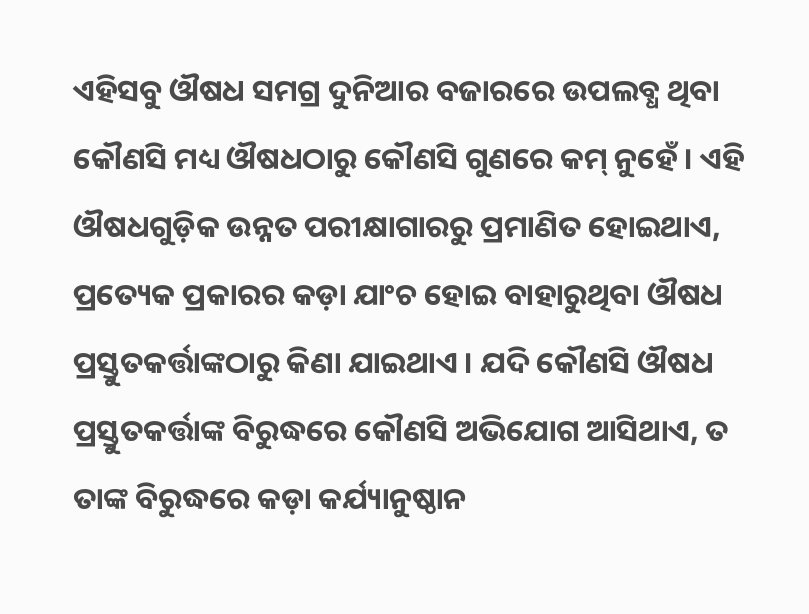ଏହିସବୁ ଔଷଧ ସମଗ୍ର ଦୁନିଆର ବଜାରରେ ଉପଲବ୍ଧ ଥିବା କୌଣସି ମଧ୍ୟ ଔଷଧଠାରୁ କୌଣସି ଗୁଣରେ କମ୍ ନୁହେଁ । ଏହି ଔଷଧଗୁଡ଼ିକ ଉନ୍ନତ ପରୀକ୍ଷାଗାରରୁ ପ୍ରମାଣିତ ହୋଇଥାଏ, ପ୍ରତ୍ୟେକ ପ୍ରକାରର କଡ଼ା ଯାଂଚ ହୋଇ ବାହାରୁଥିବା ଔଷଧ ପ୍ରସ୍ତୁତକର୍ତ୍ତାଙ୍କଠାରୁ କିଣା ଯାଇଥାଏ । ଯଦି କୌଣସି ଔଷଧ ପ୍ରସ୍ତୁତକର୍ତ୍ତାଙ୍କ ବିରୁଦ୍ଧରେ କୌଣସି ଅଭିଯୋଗ ଆସିଥାଏ, ତ ତାଙ୍କ ବିରୁଦ୍ଧରେ କଡ଼ା କର୍ଯ୍ୟାନୁଷ୍ଠାନ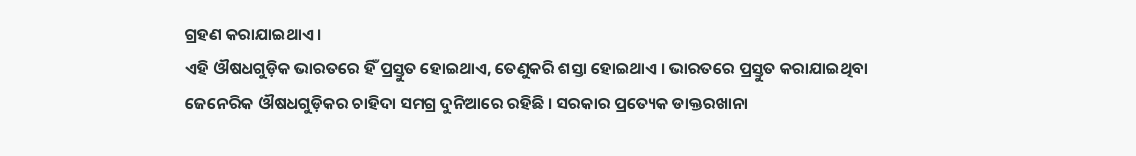ଗ୍ରହଣ କରାଯାଇଥାଏ ।
ଏହି ଔଷଧଗୁଡ଼ିକ ଭାରତରେ ହିଁ ପ୍ରସ୍ତୁତ ହୋଇଥାଏ, ତେଣୁକରି ଶସ୍ତା ହୋଇଥାଏ । ଭାରତରେ ପ୍ରସ୍ତୁତ କରାଯାଇଥିବା ଜେନେରିକ ଔଷଧଗୁଡ଼ିକର ଚାହିଦା ସମଗ୍ର ଦୁନିଆରେ ରହିଛି । ସରକାର ପ୍ରତ୍ୟେକ ଡାକ୍ତରଖାନା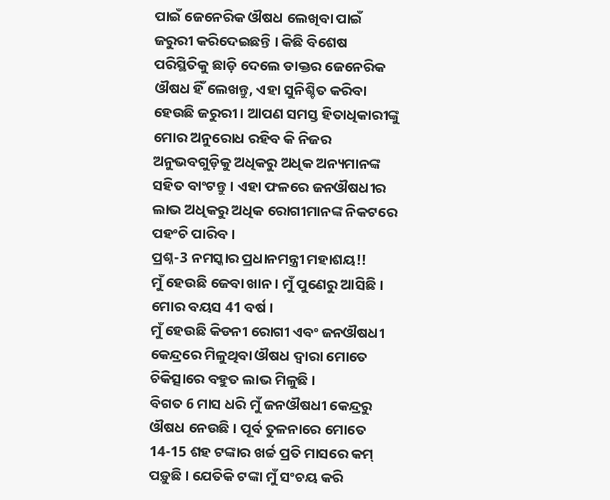ପାଇଁ ଜେନେରିକ ଔଷଧ ଲେଖିବା ପାଇଁ ଜରୁରୀ କରିଦେଇଛନ୍ତି । କିଛି ବିଶେଷ ପରିସ୍ଥିତିକୁ ଛାଡ଼ି ଦେଲେ ଡାକ୍ତର ଜେନେରିକ ଔଷଧ ହିଁ ଲେଖନ୍ତୁ, ଏହା ସୁନିଶ୍ଚିତ କରିବା ହେଉଛି ଜରୁରୀ । ଆପଣ ସମସ୍ତ ହିତାଧିକାରୀଙ୍କୁ ମୋର ଅନୁରୋଧ ରହିବ କି ନିଜର ଅନୁଭବଗୁଡ଼ିକୁ ଅଧିକରୁ ଅଧିକ ଅନ୍ୟମାନଙ୍କ ସହିତ ବାଂଟନ୍ତୁ । ଏହା ଫଳରେ ଜନଔଷଧୀର ଲାଭ ଅଧିକରୁ ଅଧିକ ରୋଗୀମାନଙ୍କ ନିକଟରେ ପହଂଚି ପାରିବ ।
ପ୍ରଶ୍ନ-3 ନମସ୍କାର ପ୍ରଧାନମନ୍ତ୍ରୀ ମହାଶୟ!!
ମୁଁ ହେଉଛି ଜେବା ଖାନ । ମୁଁ ପୁଣେରୁ ଆସିଛି । ମୋର ବୟସ 41 ବର୍ଷ ।
ମୁଁ ହେଉଛି କିଡନୀ ରୋଗୀ ଏବଂ ଜନଔଷଧୀ କେନ୍ଦ୍ରରେ ମିଳୁଥିବା ଔଷଧ ଦ୍ୱାରା ମୋତେ ଚିକିତ୍ସାରେ ବହୁତ ଲାଭ ମିଳୁଛି ।
ବିଗତ 6 ମାସ ଧରି ମୁଁ ଜନଔଷଧୀ କେନ୍ଦ୍ରରୁ ଔଷଧ ନେଉଛି । ପୂର୍ବ ତୁଳନାରେ ମୋତେ 14-15 ଶହ ଟଙ୍କାର ଖର୍ଚ୍ଚ ପ୍ରତି ମାସରେ କମ୍ ପଡ଼ୁଛି । ଯେତିକି ଟଙ୍କା ମୁଁ ସଂଚୟ କରି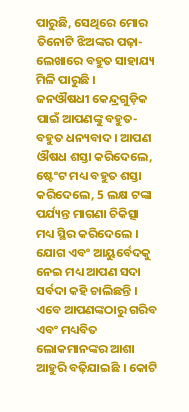ପାରୁଛି, ସେଥିରେ ମୋର ତିନୋଟି ଝିଅଙ୍କର ପଢ଼ା-ଲେଖାରେ ବହୁତ ସାହାଯ୍ୟ ମିଳି ପାରୁଛି ।
ଜନଔଷଧୀ କେନ୍ଦ୍ରଗୁଡ଼ିକ ପାଇଁ ଆପଣଙ୍କୁ ବହୁତ-ବହୁତ ଧନ୍ୟବାଦ । ଆପଣ ଔଷଧ ଶସ୍ତା କରିଦେଲେ, ଷ୍ଟେଂଟ ମଧ୍ୟ ବହୁତ ଶସ୍ତା କରିଦେଲେ, 5 ଲକ୍ଷ ଟଙ୍କା ପର୍ଯ୍ୟନ୍ତ ମାଗଣା ଚିକିତ୍ସା ମଧ୍ୟ ସ୍ଥିର କରିଦେଲେ । ଯୋଗ ଏବଂ ଆୟୁର୍ବେଦକୁ ନେଇ ମଧ୍ୟ ଆପଣ ସଦା ସର୍ବଦା କହି ଚାଲିଛନ୍ତି ।
ଏବେ ଆପଣଙ୍କଠାରୁ ଗରିବ ଏବଂ ମଧ୍ୟବିତ ଲୋକମାନଙ୍କର ଆଶା ଆହୁରି ବଢ଼ିଯାଇଛି । କୋଟି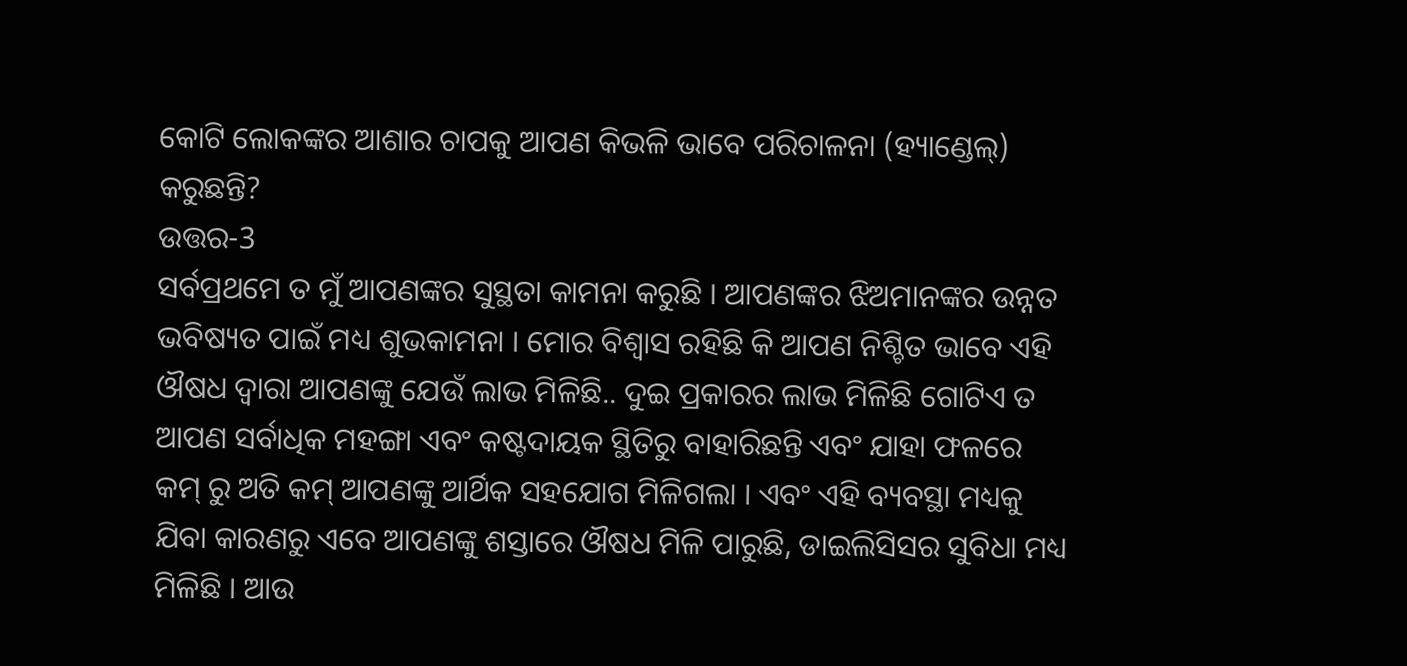କୋଟି ଲୋକଙ୍କର ଆଶାର ଚାପକୁ ଆପଣ କିଭଳି ଭାବେ ପରିଚାଳନା (ହ୍ୟାଣ୍ଡେଲ୍) କରୁଛନ୍ତି?
ଉତ୍ତର-3
ସର୍ବପ୍ରଥମେ ତ ମୁଁ ଆପଣଙ୍କର ସୁସ୍ଥତା କାମନା କରୁଛି । ଆପଣଙ୍କର ଝିଅମାନଙ୍କର ଉନ୍ନତ ଭବିଷ୍ୟତ ପାଇଁ ମଧ୍ୟ ଶୁଭକାମନା । ମୋର ବିଶ୍ୱାସ ରହିଛି କି ଆପଣ ନିଶ୍ଚିତ ଭାବେ ଏହି ଔଷଧ ଦ୍ୱାରା ଆପଣଙ୍କୁ ଯେଉଁ ଲାଭ ମିଳିଛି.. ଦୁଇ ପ୍ରକାରର ଲାଭ ମିଳିଛି ଗୋଟିଏ ତ ଆପଣ ସର୍ବାଧିକ ମହଙ୍ଗା ଏବଂ କଷ୍ଟଦାୟକ ସ୍ଥିତିରୁ ବାହାରିଛନ୍ତି ଏବଂ ଯାହା ଫଳରେ କମ୍ ରୁ ଅତି କମ୍ ଆପଣଙ୍କୁ ଆର୍ଥିକ ସହଯୋଗ ମିଳିଗଲା । ଏବଂ ଏହି ବ୍ୟବସ୍ଥା ମଧ୍ୟକୁ ଯିବା କାରଣରୁ ଏବେ ଆପଣଙ୍କୁ ଶସ୍ତାରେ ଔଷଧ ମିଳି ପାରୁଛି, ଡାଇଲିସିସର ସୁବିଧା ମଧ୍ୟ ମିଳିଛି । ଆଉ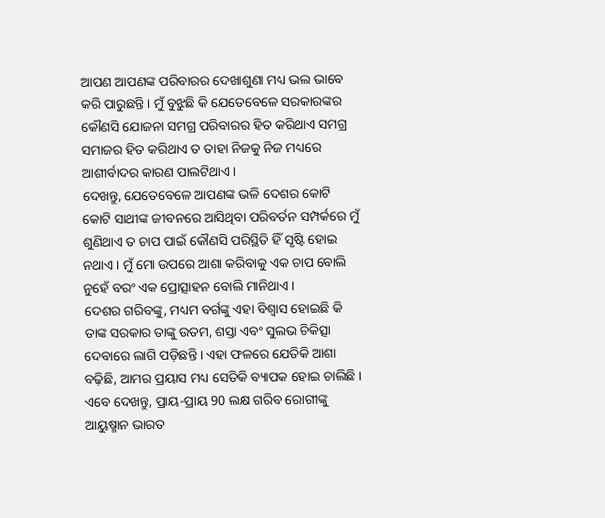ଆପଣ ଆପଣଙ୍କ ପରିବାରର ଦେଖାଶୁଣା ମଧ୍ୟ ଭଲ ଭାବେ କରି ପାରୁଛନ୍ତି । ମୁଁ ବୁଝୁଛି କି ଯେତେବେଳେ ସରକାରଙ୍କର କୌଣସି ଯୋଜନା ସମଗ୍ର ପରିବାରର ହିତ କରିଥାଏ ସମଗ୍ର ସମାଜର ହିତ କରିଥାଏ ତ ତାହା ନିଜକୁ ନିଜ ମଧ୍ୟରେ ଆଶୀର୍ବାଦର କାରଣ ପାଲଟିଥାଏ ।
ଦେଖନ୍ତୁ, ଯେତେବେଳେ ଆପଣଙ୍କ ଭଳି ଦେଶର କୋଟି କୋଟି ସାଥୀଙ୍କ ଜୀବନରେ ଆସିଥିବା ପରିବର୍ତନ ସମ୍ପର୍କରେ ମୁଁ ଶୁଣିଥାଏ ତ ଚାପ ପାଇଁ କୌଣସି ପରିସ୍ଥିତି ହିଁ ସୃଷ୍ଟି ହୋଇ ନଥାଏ । ମୁଁ ମୋ ଉପରେ ଆଶା କରିବାକୁ ଏକ ଚାପ ବୋଲି ନୁହେଁ ବରଂ ଏକ ପ୍ରୋତ୍ସାହନ ବୋଲି ମାନିଥାଏ ।
ଦେଶର ଗରିବଙ୍କୁ, ମଧ୍ୟମ ବର୍ଗଙ୍କୁ ଏହା ବିଶ୍ୱାସ ହୋଇଛି କି ତାଙ୍କ ସରକାର ତାଙ୍କୁ ଉତମ, ଶସ୍ତା ଏବଂ ସୁଲଭ ଚିକିତ୍ସା ଦେବାରେ ଲାଗି ପଡ଼ିଛନ୍ତି । ଏହା ଫଳରେ ଯେତିକି ଆଶା ବଢ଼ିଛି, ଆମର ପ୍ରୟାସ ମଧ୍ୟ ସେତିକି ବ୍ୟାପକ ହୋଇ ଚାଲିଛି ।
ଏବେ ଦେଖନ୍ତୁ, ପ୍ରାୟ-ପ୍ରାୟ 90 ଲକ୍ଷ ଗରିବ ରୋଗୀଙ୍କୁ ଆୟୁଷ୍ମାନ ଭାରତ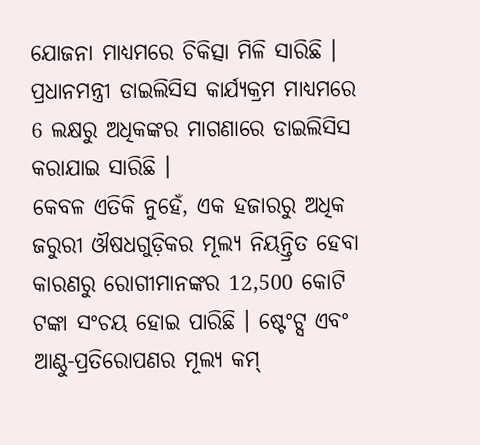ଯୋଜନା ମାଧ୍ୟମରେ ଚିକିତ୍ସା ମିଳି ସାରିଛି । ପ୍ରଧାନମନ୍ତ୍ରୀ ଡାଇଲିସିସ କାର୍ଯ୍ୟକ୍ରମ ମାଧ୍ୟମରେ 6 ଲକ୍ଷରୁ ଅଧିକଙ୍କର ମାଗଣାରେ ଡାଇଲିସିସ କରାଯାଇ ସାରିଛି ।
କେବଳ ଏତିକି ନୁହେଁ, ଏକ ହଜାରରୁ ଅଧିକ ଜରୁରୀ ଔଷଧଗୁଡ଼ିକର ମୂଲ୍ୟ ନିୟନ୍ତ୍ରିତ ହେବା କାରଣରୁ ରୋଗୀମାନଙ୍କର 12,500 କୋଟି ଟଙ୍କା ସଂଚୟ ହୋଇ ପାରିଛି । ଷ୍ଟେଂଟ୍ସ ଏବଂ ଆଣ୍ଠୁ-ପ୍ରତିରୋପଣର ମୂଲ୍ୟ କମ୍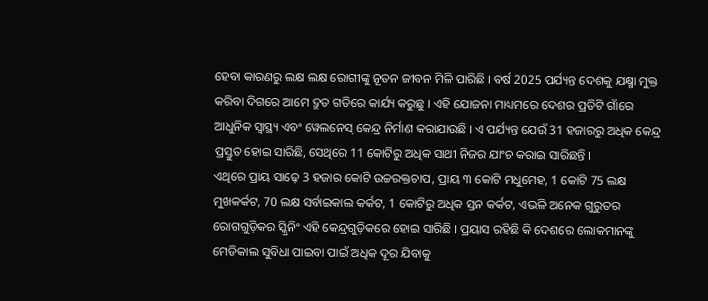ହେବା କାରଣରୁ ଲକ୍ଷ ଲକ୍ଷ ରୋଗୀଙ୍କୁ ନୂତନ ଜୀବନ ମିଳି ପାରିଛି । ବର୍ଷ 2025 ପର୍ଯ୍ୟନ୍ତ ଦେଶକୁ ଯକ୍ଷ୍ମା ମୁକ୍ତ କରିବା ଦିଗରେ ଆମେ ଦ୍ରୁତ ଗତିରେ କାର୍ଯ୍ୟ କରୁଛୁ । ଏହି ଯୋଜନା ମାଧ୍ୟମରେ ଦେଶର ପ୍ରତିଟି ଗାଁରେ ଆଧୁନିକ ସ୍ୱାସ୍ଥ୍ୟ ଏବଂ ୱେଲନେସ୍ କେନ୍ଦ୍ର ନିର୍ମାଣ କରାଯାଉଛି । ଏ ପର୍ଯ୍ୟନ୍ତ ଯେଉଁ 31 ହଜାରରୁ ଅଧିକ କେନ୍ଦ୍ର ପ୍ରସ୍ତୁତ ହୋଇ ସାରିଛି, ସେଥିରେ 11 କୋଟିରୁ ଅଧିକ ସାଥୀ ନିଜର ଯାଂଚ କରାଇ ସାରିଛନ୍ତି ।
ଏଥିରେ ପ୍ରାୟ ସାଢ଼େ 3 ହଜାର କୋଟି ଉଚ୍ଚରକ୍ତଚାପ, ପ୍ରାୟ ୩ କୋଟି ମଧୁମେହ, 1 କୋଟି 75 ଲକ୍ଷ ମୁଖକର୍କଟ, 70 ଲକ୍ଷ ସର୍ବାଇକାଲ କର୍କଟ, 1 କୋଟିରୁ ଅଧିକ ସ୍ତନ କର୍କଟ, ଏଭଳି ଅନେକ ଗୁରୁତର ରୋଗଗୁଡ଼ିକର ସ୍କ୍ରିନିଂ ଏହି କେନ୍ଦ୍ରଗୁଡ଼ିକରେ ହୋଇ ସାରିଛି । ପ୍ରୟାସ ରହିଛି କି ଦେଶରେ ଲୋକମାନଙ୍କୁ ମେଡିକାଲ ସୁବିଧା ପାଇବା ପାଇଁ ଅଧିକ ଦୂର ଯିବାକୁ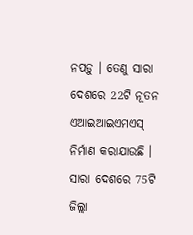ନପଡ଼ୁ । ତେଣୁ ସାରା ଦେଶରେ 22ଟି ନୂତନ ଏଆଇଆଇଏମଏସ୍ ନିର୍ମାଣ କରାଯାଉଛି । ସାରା ଦେଶରେ 75ଟି ଜିଲ୍ଲା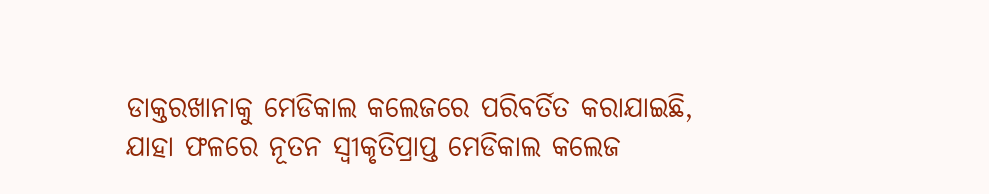ଡାକ୍ତରଖାନାକୁ ମେଡିକାଲ କଲେଜରେ ପରିବର୍ତିତ କରାଯାଇଛି, ଯାହା ଫଳରେ ନୂତନ ସ୍ୱୀକୃତିପ୍ରାପ୍ତ ମେଡିକାଲ କଲେଜ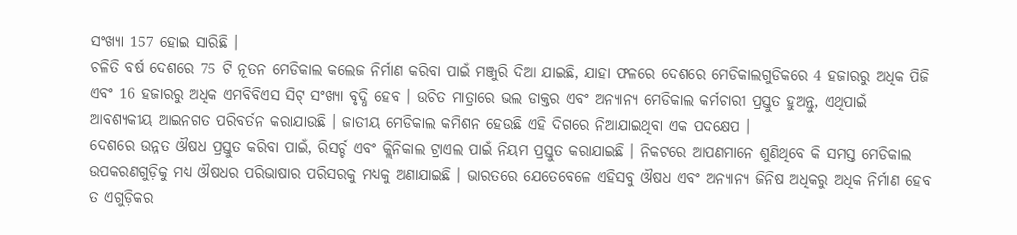ସଂଖ୍ୟା 157 ହୋଇ ସାରିଛି ।
ଚଳିତି ବର୍ଷ ଦେଶରେ 75 ଟି ନୂତନ ମେଡିକାଲ କଲେଜ ନିର୍ମାଣ କରିବା ପାଇଁ ମଞ୍ଜୁରି ଦିଆ ଯାଇଛି, ଯାହା ଫଳରେ ଦେଶରେ ମେଡିକାଲଗୁଡିକରେ 4 ହଜାରରୁ ଅଧିକ ପିଜି ଏବଂ 16 ହଜାରରୁ ଅଧିକ ଏମବିବିଏସ ସିଟ୍ ସଂଖ୍ୟା ବୃଦ୍ଧି ହେବ । ଉଚିତ ମାତ୍ରାରେ ଭଲ ଡାକ୍ତର ଏବଂ ଅନ୍ୟାନ୍ୟ ମେଡିକାଲ କର୍ମଚାରୀ ପ୍ରସ୍ତୁତ ହୁଅନ୍ତୁ, ଏଥିପାଇଁ ଆବଶ୍ୟକୀୟ ଆଇନଗତ ପରିବର୍ତନ କରାଯାଉଛି । ଜାତୀୟ ମେଡିକାଲ କମିଶନ ହେଉଛି ଏହି ଦିଗରେ ନିଆଯାଇଥିବା ଏକ ପଦକ୍ଷେପ ।
ଦେଶରେ ଉନ୍ନତ ଔଷଧ ପ୍ରସ୍ତୁତ କରିବା ପାଇଁ, ରିସର୍ଚ୍ଚ ଏବଂ କ୍ଲିନିକାଲ ଟ୍ରାଏଲ ପାଇଁ ନିୟମ ପ୍ରସ୍ତୁତ କରାଯାଇଛି । ନିକଟରେ ଆପଣମାନେ ଶୁଣିଥିବେ କି ସମସ୍ତ ମେଡିକାଲ ଉପକରଣଗୁଡ଼ିକୁ ମଧ୍ୟ ଔଷଧର ପରିଭାଷାର ପରିସରକୁ ମଧ୍ୟକୁ ଅଣାଯାଇଛି । ଭାରତରେ ଯେତେବେଳେ ଏହିସବୁ ଔଷଧ ଏବଂ ଅନ୍ୟାନ୍ୟ ଜିନିଷ ଅଧିକରୁ ଅଧିକ ନିର୍ମାଣ ହେବ ତ ଏଗୁଡ଼ିକର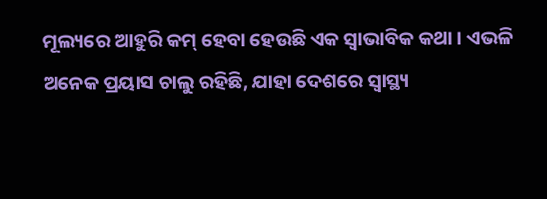ମୂଲ୍ୟରେ ଆହୁରି କମ୍ ହେବା ହେଉଛି ଏକ ସ୍ୱାଭାବିକ କଥା । ଏଭଳି ଅନେକ ପ୍ରୟାସ ଚାଲୁ ରହିଛି, ଯାହା ଦେଶରେ ସ୍ୱାସ୍ଥ୍ୟ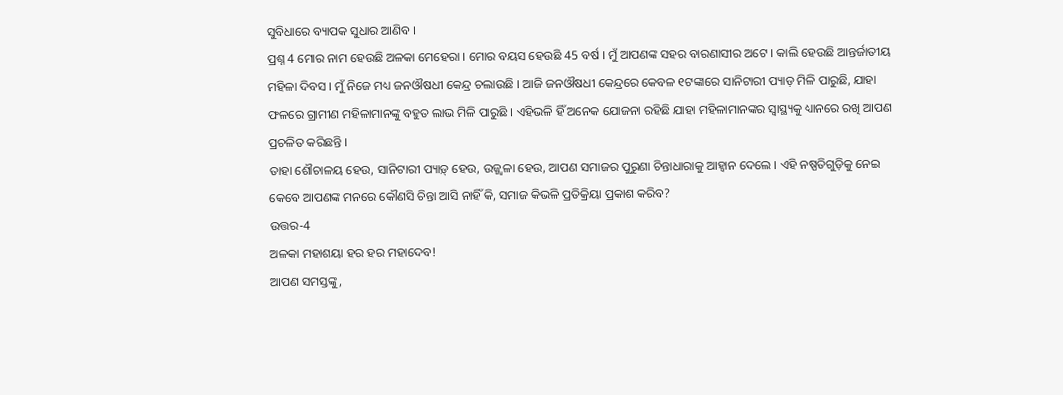ସୁବିଧାରେ ବ୍ୟାପକ ସୁଧାର ଆଣିବ ।
ପ୍ରଶ୍ନ 4 ମୋର ନାମ ହେଉଛି ଅଳକା ମେହେରା । ମୋର ବୟସ ହେଉଛି 45 ବର୍ଷ । ମୁଁ ଆପଣଙ୍କ ସହର ବାରଣାସୀର ଅଟେ । କାଲି ହେଉଛି ଆନ୍ତର୍ଜାତୀୟ ମହିଳା ଦିବସ । ମୁଁ ନିଜେ ମଧ୍ୟ ଜନଔଷଧୀ କେନ୍ଦ୍ର ଚଲାଉଛି । ଆଜି ଜନଔଷଧୀ କେନ୍ଦ୍ରରେ କେବଳ ୧ଟଙ୍କାରେ ସାନିଟାରୀ ପ୍ୟାଡ଼ ମିଳି ପାରୁଛି, ଯାହା ଫଳରେ ଗ୍ରାମୀଣ ମହିଳାମାନଙ୍କୁ ବହୁତ ଲାଭ ମିଳି ପାରୁଛି । ଏହିଭଳି ହିଁ ଅନେକ ଯୋଜନା ରହିଛି ଯାହା ମହିଳାମାନଙ୍କର ସ୍ୱାସ୍ଥ୍ୟକୁ ଧ୍ୟାନରେ ରଖି ଆପଣ ପ୍ରଚଳିତ କରିଛନ୍ତି ।
ତାହା ଶୌଚାଳୟ ହେଉ, ସାନିଟାରୀ ପ୍ୟାଡ଼୍ ହେଉ, ଉଜ୍ଜ୍ୱଳା ହେଉ, ଆପଣ ସମାଜର ପୁରୁଣା ଚିନ୍ତାଧାରାକୁ ଆହ୍ୱାନ ଦେଲେ । ଏହି ନଷ୍ପତିଗୁଡ଼ିକୁ ନେଇ କେବେ ଆପଣଙ୍କ ମନରେ କୌଣସି ଚିନ୍ତା ଆସି ନାହିଁ କି, ସମାଜ କିଭଳି ପ୍ରତିକ୍ରିୟା ପ୍ରକାଶ କରିବ?
ଉତ୍ତର-4
ଅଳକା ମହାଶୟା ହର ହର ମହାଦେବ!
ଆପଣ ସମସ୍ତଙ୍କୁ,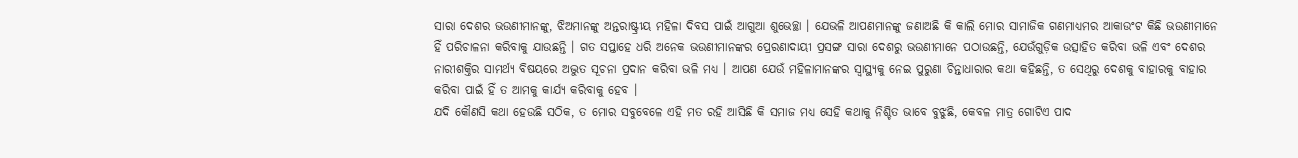ସାରା ଦେଶର ଭଉଣୀମାନଙ୍କୁ, ଝିଅମାନଙ୍କୁ ଅନ୍ତରାଷ୍ଟ୍ରୀୟ ମହିଳା ଦିବସ ପାଇଁ ଆଗୁଆ ଶୁଭେଚ୍ଛା । ଯେଭଳି ଆପଣମାନଙ୍କୁ ଜଣାଅଛି କି କାଲି ମୋର ସାମାଜିକ ଗଣମାଧ୍ୟମର ଆକାଉଂଟ କିଛି ଭଉଣୀମାନେ ହିଁ ପରିଚାଳନା କରିବାକୁ ଯାଉଛନ୍ତି । ଗତ ସପ୍ତାହେ ଧରି ଅନେକ ଭଉଣୀମାନଙ୍କର ପ୍ରେରଣାଦାୟୀ ପ୍ରସଙ୍ଗ ସାରା ଦେଶରୁ ଭଉଣୀମାନେ ପଠାଉଛନ୍ତି, ଯେଉଁଗୁଡ଼ିକ ଉତ୍ସାହିତ କରିବା ଭଳି ଏବଂ ଦେଶର ନାରୀଶକ୍ତିର ସାମର୍ଥ୍ୟ ବିଷୟରେ ଅଦ୍ଭୁତ ସୂଚନା ପ୍ରଦାନ କରିବା ଭଳି ମଧ୍ୟ । ଆପଣ ଯେଉଁ ମହିଳାମାନଙ୍କର ସ୍ୱାସ୍ଥ୍ୟକୁ ନେଇ ପୁରୁଣା ଚିନ୍ତାଧାରାର କଥା କହିଛନ୍ତି, ତ ସେଥିରୁ ଦେଶକୁ ବାହାରକୁ ବାହାର କରିବା ପାଇଁ ହିଁ ତ ଆମକୁ କାର୍ଯ୍ୟ କରିବାକୁ ହେବ ।
ଯଦି କୌଣସି କଥା ହେଉଛି ସଠିକ, ତ ମୋର ସବୁବେଳେ ଏହି ମତ ରହି ଆସିଛି କି ସମାଜ ମଧ୍ୟ ସେହି କଥାକୁ ନିଶ୍ଚିତ ଭାବେ ବୁଝୁଛି, କେବଳ ମାତ୍ର ଗୋଟିଏ ପାଦ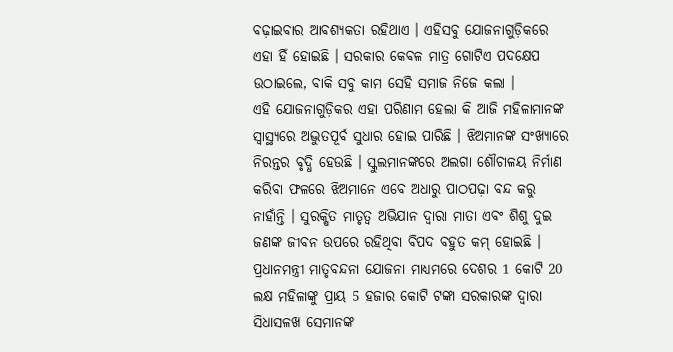ବଢ଼ାଇବାର ଆବଶ୍ୟକତା ରହିଥାଏ । ଏହିସବୁ ଯୋଜନାଗୁଡ଼ିକରେ ଏହା ହିଁ ହୋଇଛି । ସରକାର କେବଳ ମାତ୍ର ଗୋଟିଏ ପଦକ୍ଷେପ ଉଠାଇଲେ, ବାକି ସବୁ କାମ ସେହି ସମାଜ ନିଜେ କଲା ।
ଏହି ଯୋଜନାଗୁଡ଼ିକର ଏହା ପରିଣାମ ହେଲା କି ଆଜି ମହିଳାମାନଙ୍କ ସ୍ୱାସ୍ଥ୍ୟରେ ଅଦ୍ଭୁତପୂର୍ବ ସୁଧାର ହୋଇ ପାରିଛି । ଝିଅମାନଙ୍କ ସଂଖ୍ୟାରେ ନିରନ୍ତର ବୃଦ୍ଧି ହେଉଛି । ସ୍କୁଲମାନଙ୍କରେ ଅଲଗା ଶୌଚାଳୟ ନିର୍ମାଣ କରିବା ଫଳରେ ଝିଅମାନେ ଏବେ ଅଧାରୁ ପାଠପଢ଼ା ବନ୍ଦ କରୁ ନାହାଁନ୍ତି । ସୁରକ୍ଷିତ ମାତୃତ୍ୱ ଅଭିଯାନ ଦ୍ୱାରା ମାତା ଏବଂ ଶିଶୁ ଦୁଇ ଜଣଙ୍କ ଜୀବନ ଉପରେ ରହିଥିବା ବିପଦ ବହୁତ କମ୍ ହୋଇଛି ।
ପ୍ରଧାନମନ୍ତ୍ରୀ ମାତୃବନ୍ଦନା ଯୋଜନା ମାଧ୍ୟମରେ ଦେଶର 1 କୋଟି 20 ଲକ୍ଷ ମହିଳାଙ୍କୁ ପ୍ରାୟ 5 ହଜାର କୋଟି ଟଙ୍କା ସରକାରଙ୍କ ଦ୍ୱାରା ସିଧାସଳଖ ସେମାନଙ୍କ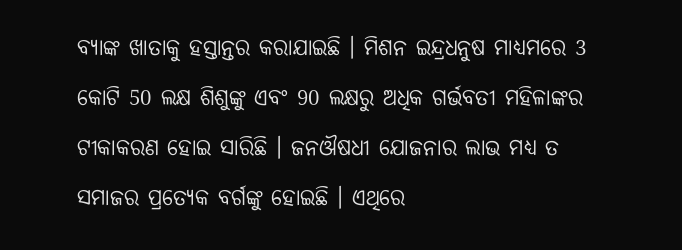ବ୍ୟାଙ୍କ ଖାତାକୁ ହସ୍ତାନ୍ତର କରାଯାଇଛି । ମିଶନ ଇନ୍ଦ୍ରଧନୁଷ ମାଧ୍ୟମରେ 3 କୋଟି 50 ଲକ୍ଷ ଶିଶୁଙ୍କୁ ଏବଂ 90 ଲକ୍ଷରୁ ଅଧିକ ଗର୍ଭବତୀ ମହିଳାଙ୍କର ଟୀକାକରଣ ହୋଇ ସାରିଛି । ଜନଔଷଧୀ ଯୋଜନାର ଲାଭ ମଧ୍ୟ ତ ସମାଜର ପ୍ରତ୍ୟେକ ବର୍ଗଙ୍କୁ ହୋଇଛି । ଏଥିରେ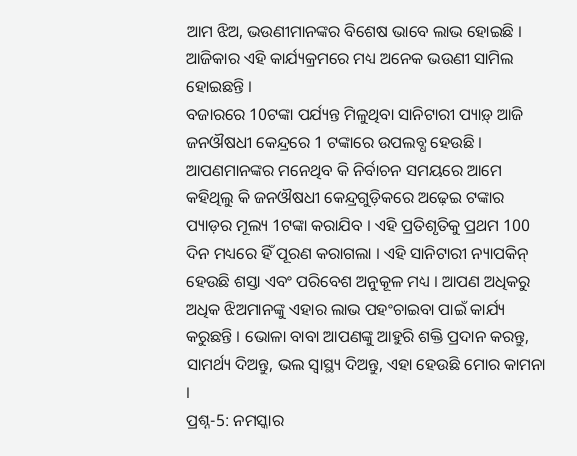ଆମ ଝିଅ, ଭଉଣୀମାନଙ୍କର ବିଶେଷ ଭାବେ ଲାଭ ହୋଇଛି । ଆଜିକାର ଏହି କାର୍ଯ୍ୟକ୍ରମରେ ମଧ୍ୟ ଅନେକ ଭଉଣୀ ସାମିଲ ହୋଇଛନ୍ତି ।
ବଜାରରେ 10ଟଙ୍କା ପର୍ଯ୍ୟନ୍ତ ମିଳୁଥିବା ସାନିଟାରୀ ପ୍ୟାଡ଼୍ ଆଜି ଜନଔଷଧୀ କେନ୍ଦ୍ରରେ 1 ଟଙ୍କାରେ ଉପଲବ୍ଧ ହେଉଛି । ଆପଣମାନଙ୍କର ମନେଥିବ କି ନିର୍ବାଚନ ସମୟରେ ଆମେ କହିଥିଲୁ କି ଜନଔଷଧୀ କେନ୍ଦ୍ରଗୁଡ଼ିକରେ ଅଢ଼େଇ ଟଙ୍କାର ପ୍ୟାଡ଼ର ମୂଲ୍ୟ 1ଟଙ୍କା କରାଯିବ । ଏହି ପ୍ରତିଶୃତିକୁ ପ୍ରଥମ 100 ଦିନ ମଧ୍ୟରେ ହିଁ ପୂରଣ କରାଗଲା । ଏହି ସାନିଟାରୀ ନ୍ୟାପକିନ୍ ହେଉଛି ଶସ୍ତା ଏବଂ ପରିବେଶ ଅନୁକୂଳ ମଧ୍ୟ । ଆପଣ ଅଧିକରୁ ଅଧିକ ଝିଅମାନଙ୍କୁ ଏହାର ଲାଭ ପହଂଚାଇବା ପାଇଁ କାର୍ଯ୍ୟ କରୁଛନ୍ତି । ଭୋଳା ବାବା ଆପଣଙ୍କୁ ଆହୁରି ଶକ୍ତି ପ୍ରଦାନ କରନ୍ତୁ, ସାମର୍ଥ୍ୟ ଦିଅନ୍ତୁ, ଭଲ ସ୍ୱାସ୍ଥ୍ୟ ଦିଅନ୍ତୁ, ଏହା ହେଉଛି ମୋର କାମନା ।
ପ୍ରଶ୍ନ-5: ନମସ୍କାର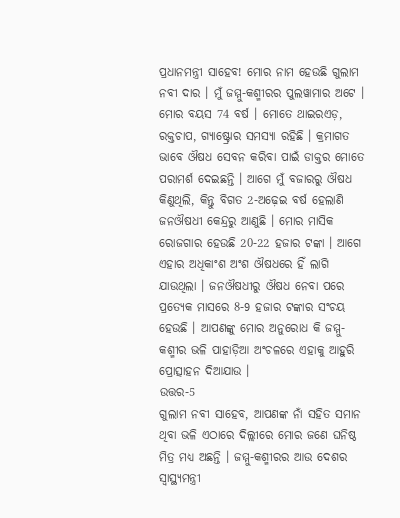ପ୍ରଧାନମନ୍ତ୍ରୀ ସାହେବ! ମୋର ନାମ ହେଉଛି ଗୁଲାମ ନବୀ ଦାର । ମୁଁ ଜମ୍ମୁ-କଶ୍ମୀରର ପୁଲୱାମାର ଅଟେ । ମୋର ବୟସ 74 ବର୍ଷ । ମୋତେ ଥାଇରଏଡ଼, ରକ୍ତଚାପ, ଗ୍ୟାଷ୍ଟ୍ରୋର ସମସ୍ୟା ରହିଛି । କ୍ରମାଗତ ଭାବେ ଔଷଧ ସେବନ କରିବା ପାଇଁ ଡାକ୍ତର ମୋତେ ପରାମର୍ଶ ଦେଇଛନ୍ତି । ଆଗେ ମୁଁ ବଜାରରୁ ଔଷଧ କିଣୁଥିଲି, କିନ୍ତୁ ବିଗତ 2-ଅଢ଼େଇ ବର୍ଷ ହେଲାଣି ଜନଔଷଧୀ କେନ୍ଦ୍ରରୁ ଆଣୁଛି । ମୋର ମାସିକ ରୋଜଗାର ହେଉଛି 20-22 ହଜାର ଟଙ୍କା । ଆଗେ ଏହାର ଅଧିକାଂଶ ଅଂଶ ଔଷଧରେ ହିଁ ଲାଗି ଯାଉଥିଲା । ଜନଔଷଧୀରୁ ଔଷଧ ନେବା ପରେ ପ୍ରତ୍ୟେକ ମାସରେ 8-9 ହଜାର ଟଙ୍କାର ସଂଚୟ ହେଉଛି । ଆପଣଙ୍କୁ ମୋର ଅନୁରୋଧ କି ଜମ୍ମୁ-କଶ୍ମୀର ଭଳି ପାହାଡ଼ିଆ ଅଂଚଳରେ ଏହାକୁ ଆହୁରି ପ୍ରୋତ୍ସାହନ ଦିଆଯାଉ ।
ଉତ୍ତର-5
ଗୁଲାମ ନବୀ ସାହେବ, ଆପଣଙ୍କ ନାଁ ସହିତ ସମାନ ଥିବା ଭଳି ଏଠାରେ ଦିଲ୍ଲୀରେ ମୋର ଜଣେ ଘନିଷ୍ଠ ମିତ୍ର ମଧ୍ୟ ଅଛନ୍ତି । ଜମ୍ମୁ-କଶ୍ମୀରର ଆଉ ଦେଶର ସ୍ୱାସ୍ଥ୍ୟମନ୍ତ୍ରୀ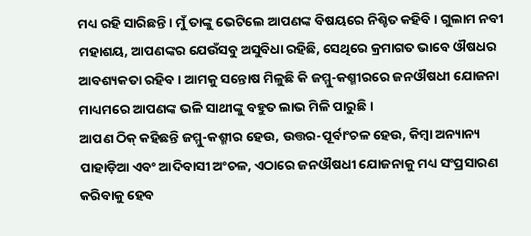ମଧ୍ୟ ରହି ସାରିଛନ୍ତି । ମୁଁ ତାଙ୍କୁ ଭେଟିଲେ ଆପଣଙ୍କ ବିଷୟରେ ନିଶ୍ଚିତ କହିବି । ଗୁଲାମ ନବୀ ମହାଶୟ, ଆପଣଙ୍କର ଯେଉଁସବୁ ଅସୁବିଧା ରହିଛି, ସେଥିରେ କ୍ରମାଗତ ଭାବେ ଔଷଧର ଆବଶ୍ୟକତା ରହିବ । ଆମକୁ ସନ୍ତୋଷ ମିଳୁଛି କି ଜମ୍ମୁ-କଶ୍ମୀରରେ ଜନଔଷଧୀ ଯୋଜନା ମାଧ୍ୟମରେ ଆପଣଙ୍କ ଭଳି ସାଥୀଙ୍କୁ ବହୁତ ଲାଭ ମିଳି ପାରୁଛି ।
ଆପଣ ଠିକ୍ କହିଛନ୍ତି ଜମ୍ମୁ-କଶ୍ମୀର ହେଉ, ଉତ୍ତର-ପୂର୍ବାଂଚଳ ହେଉ, କିମ୍ବା ଅନ୍ୟାନ୍ୟ ପାହାଡ଼ିଆ ଏବଂ ଆଦିବାସୀ ଅଂଚଳ, ଏଠାରେ ଜନଔଷଧୀ ଯୋଜନାକୁ ମଧ୍ୟ ସଂପ୍ରସାରଣ କରିବାକୁ ହେବ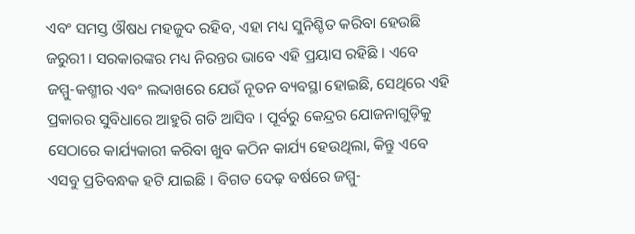ଏବଂ ସମସ୍ତ ଔଷଧ ମହଜୁଦ ରହିବ, ଏହା ମଧ୍ୟ ସୁନିଶ୍ଚିତ କରିବା ହେଉଛି ଜରୁରୀ । ସରକାରଙ୍କର ମଧ୍ୟ ନିରନ୍ତର ଭାବେ ଏହି ପ୍ରୟାସ ରହିଛି । ଏବେ ଜମ୍ମୁ-କଶ୍ମୀର ଏବଂ ଲଦ୍ଦାଖରେ ଯେଉଁ ନୂତନ ବ୍ୟବସ୍ଥା ହୋଇଛି, ସେଥିରେ ଏହି ପ୍ରକାରର ସୁବିଧାରେ ଆହୁରି ଗତି ଆସିବ । ପୂର୍ବରୁ କେନ୍ଦ୍ରର ଯୋଜନାଗୁଡ଼ିକୁ ସେଠାରେ କାର୍ଯ୍ୟକାରୀ କରିବା ଖୁବ କଠିନ କାର୍ଯ୍ୟ ହେଉଥିଲା, କିନ୍ତୁ ଏବେ ଏସବୁ ପ୍ରତିବନ୍ଧକ ହଟି ଯାଇଛି । ବିଗତ ଦେଢ଼ ବର୍ଷରେ ଜମ୍ମୁ-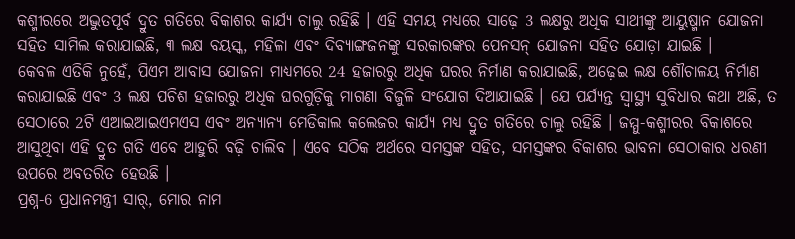କଶ୍ମୀରରେ ଅଦ୍ଭୁତପୂର୍ବ ଦ୍ରୁତ ଗତିରେ ବିକାଶର କାର୍ଯ୍ୟ ଚାଲୁ ରହିଛି । ଏହି ସମୟ ମଧ୍ୟରେ ସାଢ଼େ 3 ଲକ୍ଷରୁ ଅଧିକ ସାଥୀଙ୍କୁ ଆୟୁଷ୍ମାନ ଯୋଜନା ସହିତ ସାମିଲ କରାଯାଇଛି, ୩ ଲକ୍ଷ ବୟସ୍କ, ମହିଳା ଏବଂ ଦିବ୍ୟାଙ୍ଗଜନଙ୍କୁ ସରକାରଙ୍କର ପେନସନ୍ ଯୋଜନା ସହିତ ଯୋଡ଼ା ଯାଇଛି ।
କେବଳ ଏତିକି ନୁହେଁ, ପିଏମ ଆବାସ ଯୋଜନା ମାଧ୍ୟମରେ 24 ହଜାରରୁ ଅଧିକ ଘରର ନିର୍ମାଣ କରାଯାଇଛି, ଅଢ଼େଇ ଲକ୍ଷ ଶୌଚାଳୟ ନିର୍ମାଣ କରାଯାଇଛି ଏବଂ 3 ଲକ୍ଷ ପଚିଶ ହଜାରରୁ ଅଧିକ ଘରଗୁଡ଼ିକୁ ମାଗଣା ବିଜୁଳି ସଂଯୋଗ ଦିଆଯାଇଛି । ଯେ ପର୍ଯ୍ୟନ୍ତ ସ୍ୱାସ୍ଥ୍ୟ ସୁବିଧାର କଥା ଅଛି, ତ ସେଠାରେ 2ଟି ଏଆଇଆଇଏମଏସ ଏବଂ ଅନ୍ୟାନ୍ୟ ମେଡିକାଲ କଲେଜର କାର୍ଯ୍ୟ ମଧ୍ୟ ଦ୍ରୁତ ଗତିରେ ଚାଲୁ ରହିଛି । ଜମ୍ମୁ-କଶ୍ମୀରର ବିକାଶରେ ଆସୁଥିବା ଏହି ଦ୍ରୁତ ଗତି ଏବେ ଆହୁରି ବଢ଼ି ଚାଲିବ । ଏବେ ସଠିକ ଅର୍ଥରେ ସମସ୍ତଙ୍କ ସହିତ, ସମସ୍ତଙ୍କର ବିକାଶର ଭାବନା ସେଠାକାର ଧରଣୀ ଉପରେ ଅବତରିତ ହେଉଛି ।
ପ୍ରଶ୍ନ-6 ପ୍ରଧାନମନ୍ତ୍ରୀ ସାର୍, ମୋର ନାମ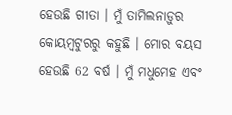ହେଉଛି ଗୀତା । ମୁଁ ତାମିଲନାଡ଼ୁର କୋୟମ୍ବଟୁରରୁ କହୁଛି । ମୋର ବୟସ ହେଉଛି 62 ବର୍ଷ । ମୁଁ ମଧୁମେହ ଏବଂ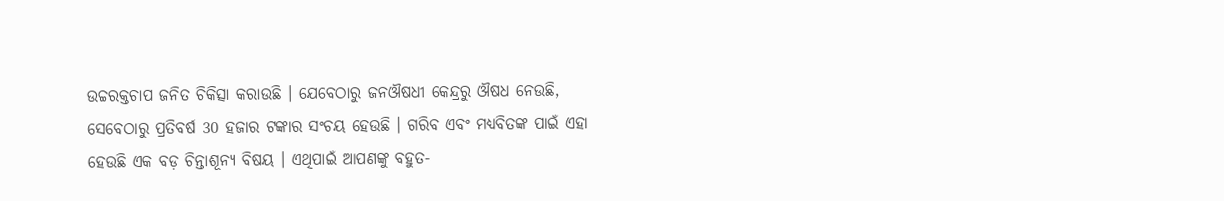ଉଚ୍ଚରକ୍ତଚାପ ଜନିତ ଚିକିତ୍ସା କରାଉଛି । ଯେବେଠାରୁ ଜନଔଷଧୀ କେନ୍ଦ୍ରରୁ ଔଷଧ ନେଉଛି, ସେବେଠାରୁ ପ୍ରତିବର୍ଷ 30 ହଜାର ଟଙ୍କାର ସଂଚୟ ହେଉଛି । ଗରିବ ଏବଂ ମଧ୍ୟବିତଙ୍କ ପାଇଁ ଏହା ହେଉଛି ଏକ ବଡ଼ ଚିନ୍ତାଶୂନ୍ୟ ବିଷୟ । ଏଥିପାଇଁ ଆପଣଙ୍କୁ ବହୁତ-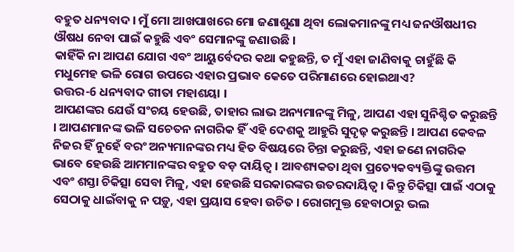ବହୁତ ଧନ୍ୟବାଦ । ମୁଁ ମୋ ଆଖପାଖରେ ମୋ ଜଣାଶୁଣା ଥିବା ଲୋକମାନଙ୍କୁ ମଧ୍ୟ ଜନଔଷଧୀର ଔଷଧ ନେବା ପାଇଁ କହୁଛି ଏବଂ ସେମାନଙ୍କୁ ଜଣାଉଛି ।
କାହିଁକି ନା ଆପଣ ଯୋଗ ଏବଂ ଆୟୁର୍ବେଦର କଥା କହୁଛନ୍ତି, ତ ମୁଁ ଏହା ଜାଣିବାକୁ ଚାହୁଁଛି କି ମଧୁମେହ ଭଳି ରୋଗ ଉପରେ ଏହାର ପ୍ରଭାବ କେତେ ପରିମାଣରେ ହୋଇଥାଏ?
ଉତ୍ତର-6 ଧନ୍ୟବାଦ ଗୀତା ମହାଶୟା ।
ଆପଣଙ୍କର ଯେଉଁ ସଂଚୟ ହେଉଛି, ତାହାର ଲାଭ ଅନ୍ୟମାନଙ୍କୁ ମିଳୁ, ଆପଣ ଏହା ସୁନିଶ୍ଚିତ କରୁଛନ୍ତି । ଆପଣମାନଙ୍କ ଭଳି ସଚେତନ ନାଗରିକ ହିଁ ଏହି ଦେଶକୁ ଆହୁରି ସୁଦୃଢ଼ କରୁଛନ୍ତି । ଆପଣ କେବଳ ନିଜର ହିଁ ନୁହେଁ ବରଂ ଅନ୍ୟମାନଙ୍କର ମଧ୍ୟ ହିତ ବିଷୟରେ ଚିନ୍ତା କରୁଛନ୍ତି, ଏହା ଜଣେ ନାଗରିକ ଭାବେ ହେଉଛି ଆମମାନଙ୍କର ବହୁତ ବଡ଼ ଦାୟିତ୍ୱ । ଆବଶ୍ୟକତା ଥିବା ପ୍ରତ୍ୟେକବ୍ୟକ୍ତିଙ୍କୁ ଉତ୍ତମ ଏବଂ ଶସ୍ତା ଚିକିତ୍ସା ସେବା ମିଳୁ, ଏହା ହେଉଛି ସରକାରଙ୍କର ଉତରଦାୟିତ୍ୱ । କିନ୍ତୁ ଚିକିତ୍ସା ପାଇଁ ଏଠାକୁ ସେଠାକୁ ଧାଇଁବାକୁ ନ ପଡ଼ୁ, ଏହା ପ୍ରୟାସ ହେବା ଉଚିତ । ରୋଗମୁକ୍ତ ହେବାଠାରୁ ଭଲ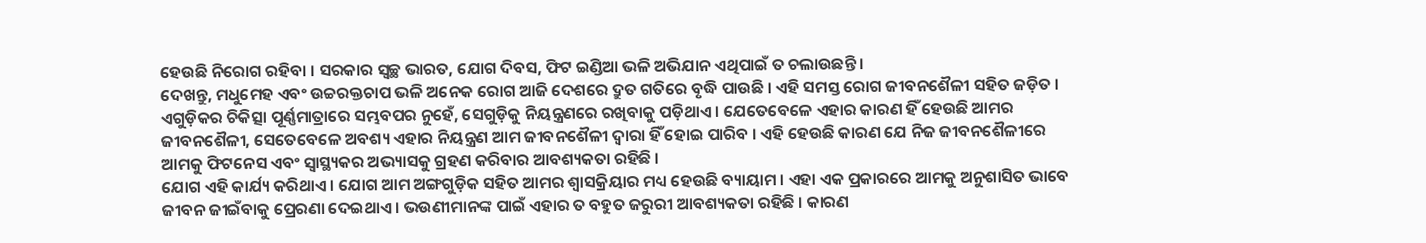ହେଉଛି ନିରୋଗ ରହିବା । ସରକାର ସ୍ୱଚ୍ଛ ଭାରତ, ଯୋଗ ଦିବସ, ଫିଟ ଇଣ୍ଡିଆ ଭଳି ଅଭିଯାନ ଏଥିପାଇଁ ତ ଚଲାଉଛନ୍ତି ।
ଦେଖନ୍ତୁ, ମଧୁମେହ ଏବଂ ଉଚ୍ଚରକ୍ତଚାପ ଭଳି ଅନେକ ରୋଗ ଆଜି ଦେଶରେ ଦ୍ରୁତ ଗତିରେ ବୃଦ୍ଧି ପାଉଛି । ଏହି ସମସ୍ତ ରୋଗ ଜୀବନଶୈଳୀ ସହିତ ଜଡ଼ିତ । ଏଗୁଡ଼ିକର ଚିକିତ୍ସା ପୂର୍ଣ୍ଣମାତ୍ରାରେ ସମ୍ଭବପର ନୁହେଁ, ସେଗୁଡ଼ିକୁ ନିୟନ୍ତ୍ରଣରେ ରଖିବାକୁ ପଡ଼ିଥାଏ । ଯେତେବେଳେ ଏହାର କାରଣ ହିଁ ହେଉଛି ଆମର ଜୀବନଶୈଳୀ, ସେତେବେଳେ ଅବଶ୍ୟ ଏହାର ନିୟନ୍ତ୍ରଣ ଆମ ଜୀବନଶୈଳୀ ଦ୍ୱାରା ହିଁ ହୋଇ ପାରିବ । ଏହି ହେଉଛି କାରଣ ଯେ ନିଜ ଜୀବନଶୈଳୀରେ ଆମକୁ ଫିଟନେସ ଏବଂ ସ୍ୱାସ୍ଥ୍ୟକର ଅଭ୍ୟାସକୁ ଗ୍ରହଣ କରିବାର ଆବଶ୍ୟକତା ରହିଛି ।
ଯୋଗ ଏହି କାର୍ଯ୍ୟ କରିଥାଏ । ଯୋଗ ଆମ ଅଙ୍ଗଗୁଡ଼ିକ ସହିତ ଆମର ଶ୍ୱାସକ୍ରିୟାର ମଧ୍ୟ ହେଉଛି ବ୍ୟାୟାମ । ଏହା ଏକ ପ୍ରକାରରେ ଆମକୁ ଅନୁଶାସିତ ଭାବେ ଜୀବନ ଜୀଇଁବାକୁ ପ୍ରେରଣା ଦେଇଥାଏ । ଭଉଣୀମାନଙ୍କ ପାଇଁ ଏହାର ତ ବହୁତ ଜରୁରୀ ଆବଶ୍ୟକତା ରହିଛି । କାରଣ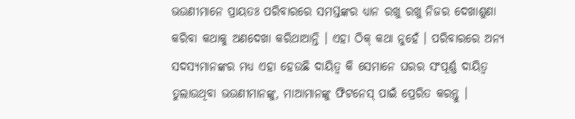ଭଉଣୀମାନେ ପ୍ରାୟତଃ ପରିବାରରେ ସମସ୍ତଙ୍କର ଧ୍ୟାନ ରଖୁ ରଖୁ ନିଜର ଦେଖାଶୁଣା କରିବା କଥାକୁ ଅଣଦେଖା କରିଥାଆନ୍ତି । ଏହା ଠିକ୍ କଥା ନୁହେଁ । ପରିବାରରେ ଅନ୍ୟ ସଦସ୍ୟମାନଙ୍କର ମଧ୍ୟ ଏହା ହେଉଛି ଦାୟିତ୍ୱ କି ସେମାନେ ଘରର ସଂପୂର୍ଣ୍ଣ ଦାୟିତ୍ୱ ତୁଲାଉଥିବା ଭଉଣୀମାନଙ୍କୁ, ମାଆମାନଙ୍କୁ ଫିଟନେସ୍ ପାଇଁ ପ୍ରେରିତ କରନ୍ତୁ ।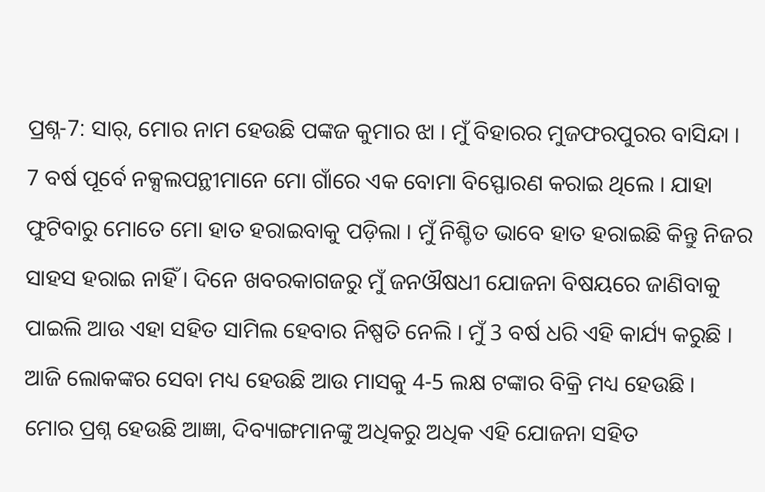ପ୍ରଶ୍ନ-7: ସାର୍, ମୋର ନାମ ହେଉଛି ପଙ୍କଜ କୁମାର ଝା । ମୁଁ ବିହାରର ମୁଜଫରପୁରର ବାସିନ୍ଦା ।
7 ବର୍ଷ ପୂର୍ବେ ନକ୍ସଲପନ୍ଥୀମାନେ ମୋ ଗାଁରେ ଏକ ବୋମା ବିସ୍ଫୋରଣ କରାଇ ଥିଲେ । ଯାହା ଫୁଟିବାରୁ ମୋତେ ମୋ ହାତ ହରାଇବାକୁ ପଡ଼ିଲା । ମୁଁ ନିଶ୍ଚିତ ଭାବେ ହାତ ହରାଇଛି କିନ୍ତୁ ନିଜର ସାହସ ହରାଇ ନାହିଁ । ଦିନେ ଖବରକାଗଜରୁ ମୁଁ ଜନଔଷଧୀ ଯୋଜନା ବିଷୟରେ ଜାଣିବାକୁ ପାଇଲି ଆଉ ଏହା ସହିତ ସାମିଲ ହେବାର ନିଷ୍ପତି ନେଲି । ମୁଁ 3 ବର୍ଷ ଧରି ଏହି କାର୍ଯ୍ୟ କରୁଛି । ଆଜି ଲୋକଙ୍କର ସେବା ମଧ୍ୟ ହେଉଛି ଆଉ ମାସକୁ 4-5 ଲକ୍ଷ ଟଙ୍କାର ବିକ୍ରି ମଧ୍ୟ ହେଉଛି ।
ମୋର ପ୍ରଶ୍ନ ହେଉଛି ଆଜ୍ଞା, ଦିବ୍ୟାଙ୍ଗମାନଙ୍କୁ ଅଧିକରୁ ଅଧିକ ଏହି ଯୋଜନା ସହିତ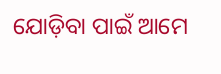ଯୋଡ଼ିବା ପାଇଁ ଆମେ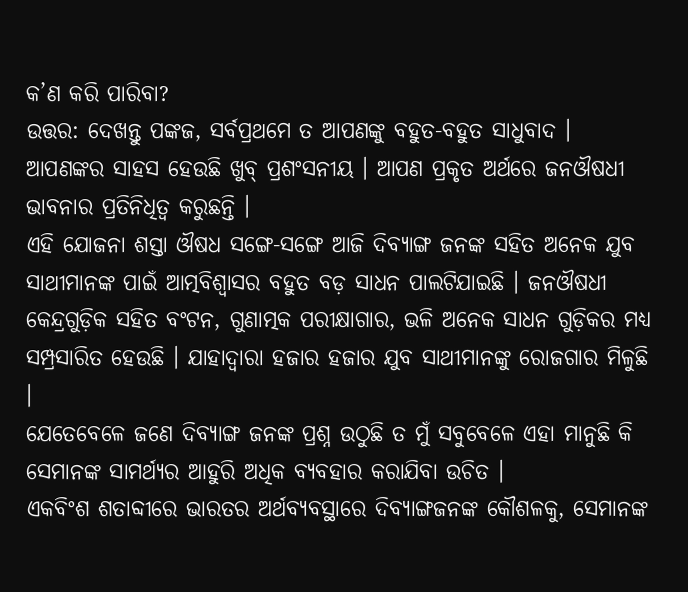କ’ଣ କରି ପାରିବା?
ଉତ୍ତର: ଦେଖନ୍ତୁ ପଙ୍କଜ, ସର୍ବପ୍ରଥମେ ତ ଆପଣଙ୍କୁ ବହୁତ-ବହୁତ ସାଧୁବାଦ । ଆପଣଙ୍କର ସାହସ ହେଉଛି ଖୁବ୍ ପ୍ରଶଂସନୀୟ । ଆପଣ ପ୍ରକୃତ ଅର୍ଥରେ ଜନଔଷଧୀ ଭାବନାର ପ୍ରତିନିଧିତ୍ୱ କରୁଛନ୍ତି ।
ଏହି ଯୋଜନା ଶସ୍ତା ଔଷଧ ସଙ୍ଗେ-ସଙ୍ଗେ ଆଜି ଦିବ୍ୟାଙ୍ଗ ଜନଙ୍କ ସହିତ ଅନେକ ଯୁବ ସାଥୀମାନଙ୍କ ପାଇଁ ଆତ୍ମବିଶ୍ୱାସର ବହୁତ ବଡ଼ ସାଧନ ପାଲଟିଯାଇଛି । ଜନଔଷଧୀ କେନ୍ଦ୍ରଗୁଡ଼ିକ ସହିତ ବଂଟନ, ଗୁଣାତ୍ମକ ପରୀକ୍ଷାଗାର, ଭଳି ଅନେକ ସାଧନ ଗୁଡ଼ିକର ମଧ୍ୟ ସମ୍ପ୍ରସାରିତ ହେଉଛି । ଯାହାଦ୍ୱାରା ହଜାର ହଜାର ଯୁବ ସାଥୀମାନଙ୍କୁ ରୋଜଗାର ମିଳୁଛି ।
ଯେତେବେଳେ ଜଣେ ଦିବ୍ୟାଙ୍ଗ ଜନଙ୍କ ପ୍ରଶ୍ନ ଉଠୁଛି ତ ମୁଁ ସବୁବେଳେ ଏହା ମାନୁଛି କି ସେମାନଙ୍କ ସାମର୍ଥ୍ୟର ଆହୁରି ଅଧିକ ବ୍ୟବହାର କରାଯିବା ଉଚିତ ।
ଏକବିଂଶ ଶତାବ୍ଦୀରେ ଭାରତର ଅର୍ଥବ୍ୟବସ୍ଥାରେ ଦିବ୍ୟାଙ୍ଗଜନଙ୍କ କୌଶଳକୁ, ସେମାନଙ୍କ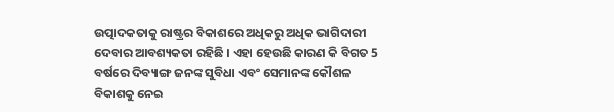ଉତ୍ପାଦକତାକୁ ରାଷ୍ଟ୍ରର ବିକାଶରେ ଅଧିକରୁ ଅଧିକ ଭାଗିଦାରୀ ଦେବାର ଆବଶ୍ୟକତା ରହିଛି । ଏହା ହେଉଛି କାରଣ କି ବିଗତ 5 ବର୍ଷରେ ଦିବ୍ୟାଙ୍ଗ ଜନଙ୍କ ସୁବିଧା ଏବଂ ସେମାନଙ୍କ କୌଶଳ ବିକାଶକୁ ନେଇ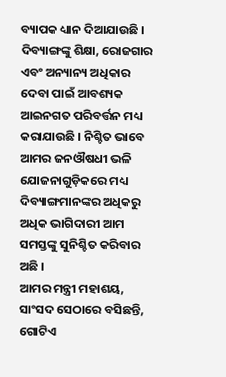ବ୍ୟାପକ ଧ୍ୟାନ ଦିଆଯାଉଛି । ଦିବ୍ୟାଙ୍ଗଙ୍କୁ ଶିକ୍ଷା, ରୋଜଗାର ଏବଂ ଅନ୍ୟାନ୍ୟ ଅଧିକାର ଦେବା ପାଇଁ ଆବଶ୍ୟକ ଆଇନଗତ ପରିବର୍ତ୍ତନ ମଧ୍ୟ କରାଯାଉଛି । ନିଶ୍ଚିତ ଭାବେ ଆମର ଜନଔଷଧୀ ଭଳି ଯୋଜନାଗୁଡ଼ିକରେ ମଧ୍ୟ ଦିବ୍ୟାଙ୍ଗମାନଙ୍କର ଅଧିକରୁ ଅଧିକ ଭାଗିଦାରୀ ଆମ ସମସ୍ତଙ୍କୁ ସୁନିଶ୍ଚିତ କରିବାର ଅଛି ।
ଆମର ମନ୍ତ୍ରୀ ମହାଶୟ, ସାଂସଦ ସେଠାରେ ବସିଛନ୍ତି, ଗୋଟିଏ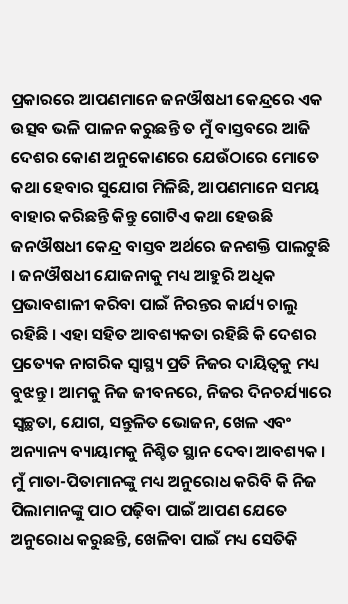ପ୍ରକାରରେ ଆପଣମାନେ ଜନଔଷଧୀ କେନ୍ଦ୍ରରେ ଏକ ଉତ୍ସବ ଭଳି ପାଳନ କରୁଛନ୍ତି ତ ମୁଁ ବାସ୍ତବରେ ଆଜି ଦେଶର କୋଣ ଅନୁକୋଣରେ ଯେଉଁଠାରେ ମୋତେ କଥା ହେବାର ସୁଯୋଗ ମିଳିଛି, ଆପଣମାନେ ସମୟ ବାହାର କରିଛନ୍ତି କିନ୍ତୁ ଗୋଟିଏ କଥା ହେଉଛି ଜନଔଷଧୀ କେନ୍ଦ୍ର ବାସ୍ତବ ଅର୍ଥରେ ଜନଶକ୍ତି ପାଲଟୁଛି । ଜନଔଷଧୀ ଯୋଜନାକୁ ମଧ୍ୟ ଆହୁରି ଅଧିକ ପ୍ରଭାବଶାଳୀ କରିବା ପାଇଁ ନିରନ୍ତର କାର୍ଯ୍ୟ ଚାଲୁ ରହିଛି । ଏହା ସହିତ ଆବଶ୍ୟକତା ରହିଛି କି ଦେଶର ପ୍ରତ୍ୟେକ ନାଗରିକ ସ୍ୱାସ୍ଥ୍ୟ ପ୍ରତି ନିଜର ଦାୟିତ୍ୱକୁ ମଧ୍ୟ ବୁଝନ୍ତୁ । ଆମକୁ ନିଜ ଜୀବନରେ, ନିଜର ଦିନଚର୍ଯ୍ୟାରେ ସ୍ୱଚ୍ଛତା, ଯୋଗ, ସନ୍ତୁଳିତ ଭୋଜନ, ଖେଳ ଏବଂ ଅନ୍ୟାନ୍ୟ ବ୍ୟାୟାମକୁ ନିଶ୍ଚିତ ସ୍ଥାନ ଦେବା ଆବଶ୍ୟକ । ମୁଁ ମାତା-ପିତାମାନଙ୍କୁ ମଧ୍ୟ ଅନୁରୋଧ କରିବି କି ନିଜ ପିଲାମାନଙ୍କୁ ପାଠ ପଢ଼ିବା ପାଇଁ ଆପଣ ଯେତେ ଅନୁରୋଧ କରୁଛନ୍ତି, ଖେଳିବା ପାଇଁ ମଧ୍ୟ ସେତିକି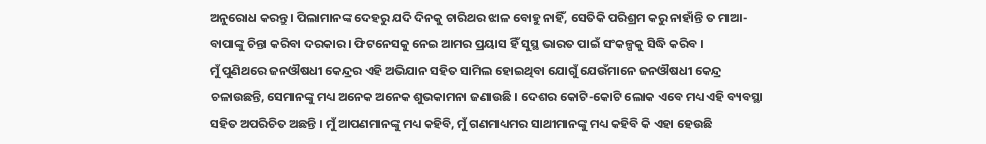ଅନୁରୋଧ କରନ୍ତୁ । ପିଲାମାନଙ୍କ ଦେହରୁ ଯଦି ଦିନକୁ ଚାରିଥର ଝାଳ ବୋହୁ ନାହିଁ, ସେତିକି ପରିଶ୍ରମ କରୁ ନାହାଁନ୍ତି ତ ମାଆ-ବାପାଙ୍କୁ ଚିନ୍ତା କରିବା ଦରକାର । ଫିଟନେସକୁ ନେଇ ଆମର ପ୍ରୟାସ ହିଁ ସୁସ୍ଥ ଭାରତ ପାଇଁ ସଂକଳ୍ପକୁ ସିଦ୍ଧି କରିବ ।
ମୁଁ ପୁଣିଥରେ ଜନଔଷଧୀ କେନ୍ଦ୍ରର ଏହି ଅଭିଯାନ ସହିତ ସାମିଲ ହୋଇଥିବା ଯୋଗୁଁ ଯେଉଁମାନେ ଜନଔଷଧୀ କେନ୍ଦ୍ର ଚଳାଉଛନ୍ତି, ସେମାନଙ୍କୁ ମଧ୍ୟ ଅନେକ ଅନେକ ଶୁଭକାମନା ଜଣାଉଛି । ଦେଶର କୋଟି-କୋଟି ଲୋକ ଏବେ ମଧ୍ୟ ଏହି ବ୍ୟବସ୍ଥା ସହିତ ଅପରିଚିତ ଅଛନ୍ତି । ମୁଁ ଆପଣମାନଙ୍କୁ ମଧ୍ୟ କହିବି, ମୁଁ ଗଣମାଧ୍ୟମର ସାଥୀମାନଙ୍କୁ ମଧ୍ୟ କହିବି କି ଏହା ହେଉଛି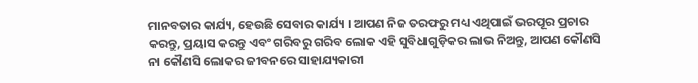ମାନବତାର କାର୍ଯ୍ୟ, ହେଉଛି ସେବାର କାର୍ଯ୍ୟ । ଆପଣ ନିଜ ତରଫରୁ ମଧ୍ୟ ଏଥିପାଇଁ ଭରପୂର ପ୍ରଚାର କରନ୍ତୁ, ପ୍ରୟାସ କରନ୍ତୁ ଏବଂ ଗରିବରୁ ଗରିବ ଲୋକ ଏହି ସୁବିଧାଗୁଡ଼ିକର ଲାଭ ନିଅନ୍ତୁ, ଆପଣ କୌଣସି ନା କୌଣସି ଲୋକର ଜୀବନରେ ସାହାଯ୍ୟକାରୀ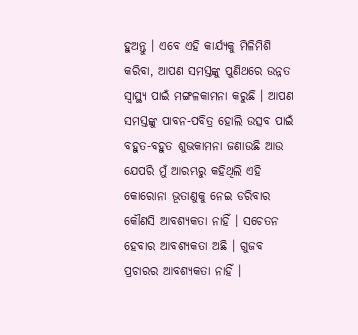ହୁଅନ୍ତୁ । ଏବେ ଏହି କାର୍ଯ୍ୟକୁ ମିଳିମିଶି କରିବା, ଆପଣ ସମସ୍ତଙ୍କୁ ପୁଣିଥରେ ଉନ୍ନତ ସ୍ୱାସ୍ଥ୍ୟ ପାଇଁ ମଙ୍ଗଳକାମନା କରୁଛି । ଆପଣ ସମସ୍ତଙ୍କୁ ପାବନ-ପବିତ୍ର ହୋଲି ଉତ୍ସବ ପାଇଁ ବହୁତ-ବହୁତ ଶୁଭକାମନା ଜଣାଉଛି ଆଉ ଯେପରି ମୁଁ ଆରମ୍ଭରୁ କହିଥିଲି ଏହି କୋରୋନା ଭୂତାଣୁକୁ ନେଇ ଡରିବାର କୌଣସି ଆବଶ୍ୟକତା ନାହିଁ । ସଚେତନ ହେବାର ଆବଶ୍ୟକତା ଅଛି । ଗୁଜବ ପ୍ରଚାରର ଆବଶ୍ୟକତା ନାହିଁ ।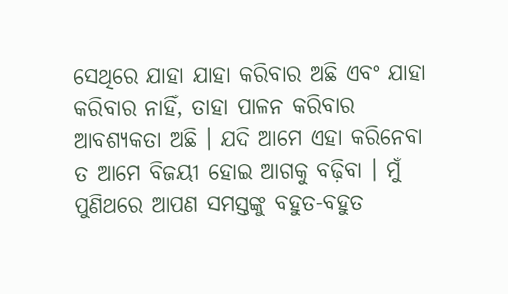ସେଥିରେ ଯାହା ଯାହା କରିବାର ଅଛି ଏବଂ ଯାହା କରିବାର ନାହିଁ, ତାହା ପାଳନ କରିବାର ଆବଶ୍ୟକତା ଅଛି । ଯଦି ଆମେ ଏହା କରିନେବା ତ ଆମେ ବିଜୟୀ ହୋଇ ଆଗକୁ ବଢ଼ିବା । ମୁଁ ପୁଣିଥରେ ଆପଣ ସମସ୍ତଙ୍କୁ ବହୁତ-ବହୁତ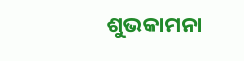ଶୁଭକାମନା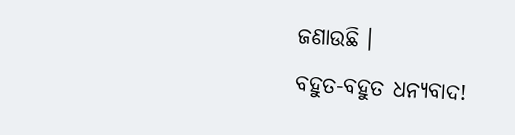ଜଣାଉଛି ।
ବହୁତ-ବହୁତ ଧନ୍ୟବାଦ!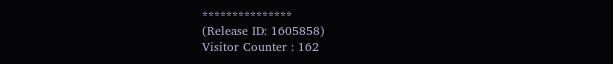***************
(Release ID: 1605858)
Visitor Counter : 162